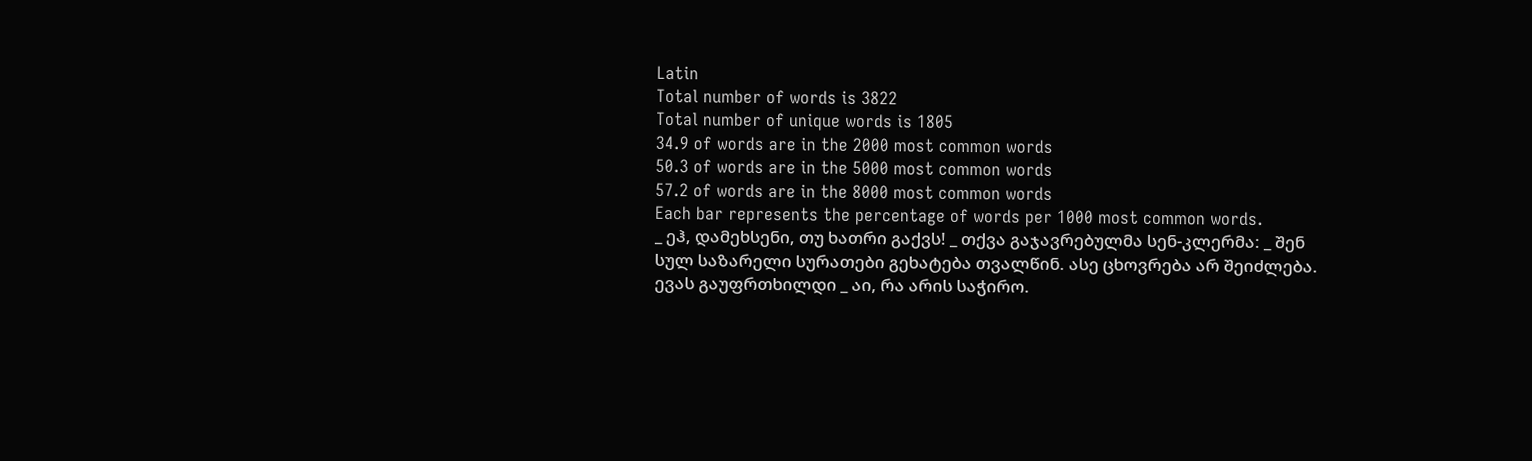Latin
Total number of words is 3822
Total number of unique words is 1805
34.9 of words are in the 2000 most common words
50.3 of words are in the 5000 most common words
57.2 of words are in the 8000 most common words
Each bar represents the percentage of words per 1000 most common words.
_ ეჰ, დამეხსენი, თუ ხათრი გაქვს! _ თქვა გაჯავრებულმა სენ-კლერმა: _ შენ
სულ საზარელი სურათები გეხატება თვალწინ. ასე ცხოვრება არ შეიძლება.
ევას გაუფრთხილდი _ აი, რა არის საჭირო.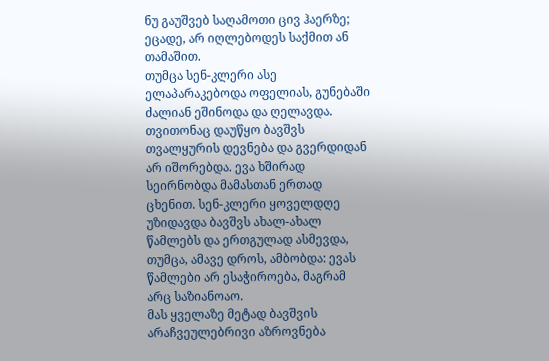ნუ გაუშვებ საღამოთი ცივ ჰაერზე;
ეცადე, არ იღლებოდეს საქმით ან თამაშით.
თუმცა სენ-კლერი ასე ელაპარაკებოდა ოფელიას, გუნებაში ძალიან ეშინოდა და ღელავდა. თვითონაც დაუწყო ბავშვს თვალყურის დევნება და გვერდიდან არ იშორებდა. ევა ხშირად სეირნობდა მამასთან ერთად ცხენით. სენ-კლერი ყოველდღე უზიდავდა ბავშვს ახალ-ახალ წამლებს და ერთგულად ასმევდა, თუმცა, ამავე დროს, ამბობდა: ევას წამლები არ ესაჭიროება, მაგრამ არც საზიანოაო.
მას ყველაზე მეტად ბავშვის არაჩვეულებრივი აზროვნება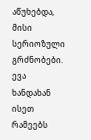აწუხებდა, მისი
სერიოზული გრძნობები. ევა ხანდახან ისეთ რამეებს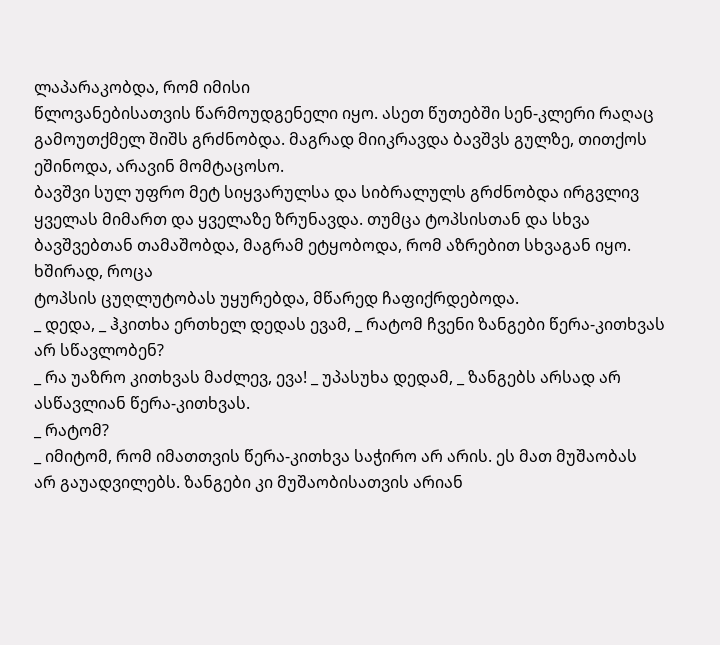ლაპარაკობდა, რომ იმისი
წლოვანებისათვის წარმოუდგენელი იყო. ასეთ წუთებში სენ-კლერი რაღაც გამოუთქმელ შიშს გრძნობდა. მაგრად მიიკრავდა ბავშვს გულზე, თითქოს ეშინოდა, არავინ მომტაცოსო.
ბავშვი სულ უფრო მეტ სიყვარულსა და სიბრალულს გრძნობდა ირგვლივ
ყველას მიმართ და ყველაზე ზრუნავდა. თუმცა ტოპსისთან და სხვა ბავშვებთან თამაშობდა, მაგრამ ეტყობოდა, რომ აზრებით სხვაგან იყო. ხშირად, როცა
ტოპსის ცუღლუტობას უყურებდა, მწარედ ჩაფიქრდებოდა.
_ დედა, _ ჰკითხა ერთხელ დედას ევამ, _ რატომ ჩვენი ზანგები წერა-კითხვას არ სწავლობენ?
_ რა უაზრო კითხვას მაძლევ, ევა! _ უპასუხა დედამ, _ ზანგებს არსად არ
ასწავლიან წერა-კითხვას.
_ რატომ?
_ იმიტომ, რომ იმათთვის წერა-კითხვა საჭირო არ არის. ეს მათ მუშაობას
არ გაუადვილებს. ზანგები კი მუშაობისათვის არიან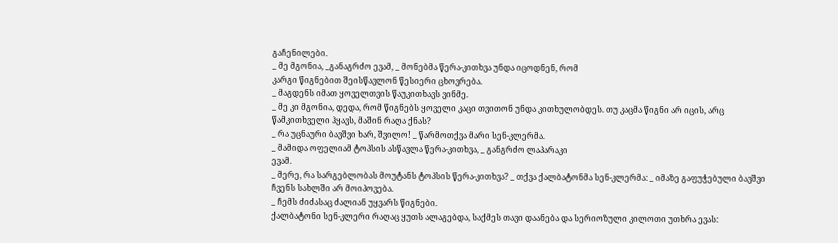გაჩენილები.
_ მე მგონია, _განაგრძო ევამ, _ მონებმა წერა-კითხვა უნდა იცოდნენ, რომ
კარგი წიგნებით შეისწავლონ წესიერი ცხოვრება.
_ მაგდენს იმათ ყოველთვის წაუკითხავს ვინმე.
_ მე კი მგონია, დედა, რომ წიგნებს ყოველი კაცი თვითონ უნდა კითხულობდეს. თუ კაცმა წიგნი არ იცის, არც წამკითხველი ჰყავს, მაშინ რაღა ქნას?
_ რა უცნაური ბავშვი ხარ, შვილო! _ წარმოთქვა მარი სენ-კლერმა.
_ მამიდა ოფელიამ ტოპსის ასწავლა წერა-კითხვა, _ განგრძო ლაპარაკი
ევამ.
_ მერე, რა სარგებლობას მოუტანს ტოპსის წერა-კითხვა? _ თქვა ქალბატონმა სენ-კლერმა: _ იმაზე გაფუჭებული ბავშვი ჩვენს სახლში არ მოიპოვება.
_ ჩემს ძიძასაც ძალიან უყვარს წიგნები.
ქალბატონი სენ-კლერი რაღაც ყუთს ალაგებდა, საქმეს თავი დაანება და სერიოზული კილოთი უთხრა ევას: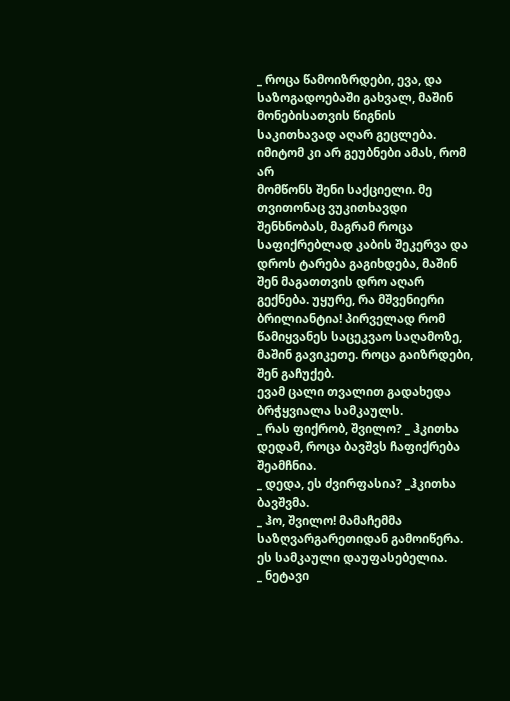_ როცა წამოიზრდები, ევა, და საზოგადოებაში გახვალ, მაშინ მონებისათვის წიგნის საკითხავად აღარ გეცლება. იმიტომ კი არ გეუბნები ამას, რომ არ
მომწონს შენი საქციელი. მე თვითონაც ვუკითხავდი შენხნობას, მაგრამ როცა
საფიქრებლად კაბის შეკერვა და დროს ტარება გაგიხდება, მაშინ შენ მაგათთვის დრო აღარ გექნება. უყურე, რა მშვენიერი ბრილიანტია! პირველად რომ
წამიყვანეს საცეკვაო საღამოზე, მაშინ გავიკეთე. როცა გაიზრდები, შენ გაჩუქებ.
ევამ ცალი თვალით გადახედა ბრჭყვიალა სამკაულს.
_ რას ფიქრობ, შვილო? _ ჰკითხა დედამ, როცა ბავშვს ჩაფიქრება შეამჩნია.
_ დედა, ეს ძვირფასია? _ჰკითხა ბავშვმა.
_ ჰო, შვილო! მამაჩემმა საზღვარგარეთიდან გამოიწერა. ეს სამკაული დაუფასებელია.
_ ნეტავი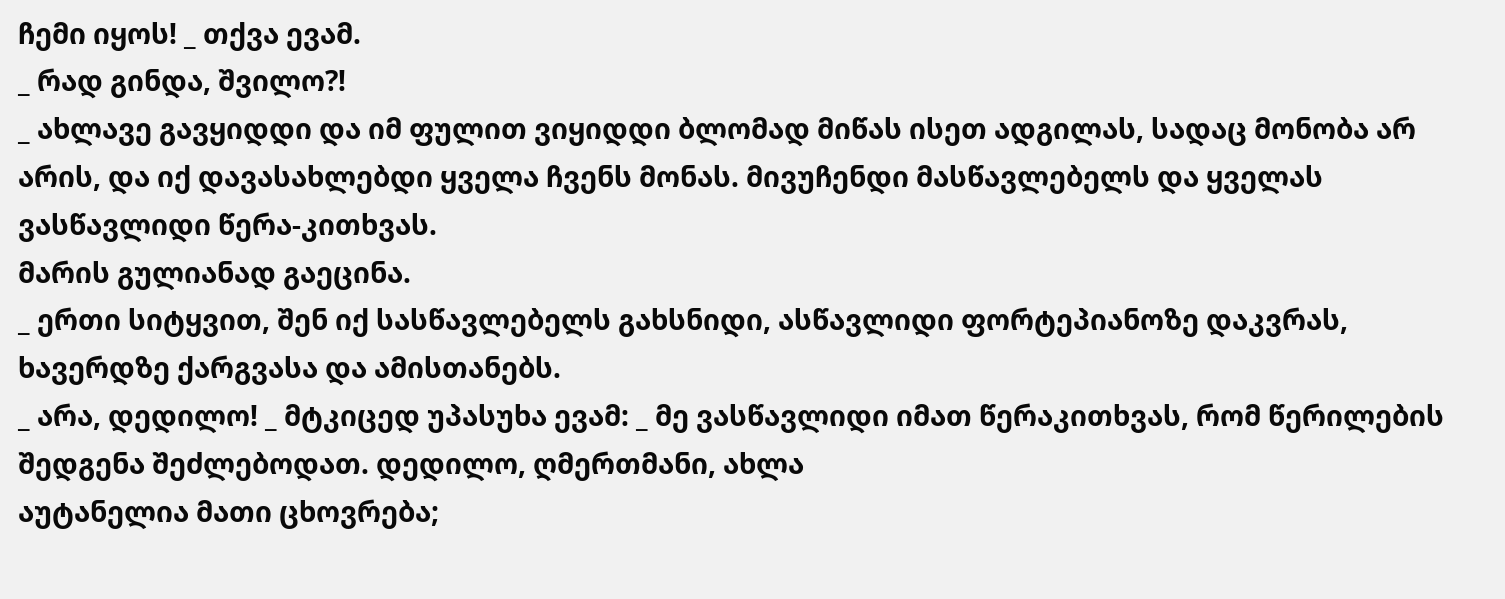ჩემი იყოს! _ თქვა ევამ.
_ რად გინდა, შვილო?!
_ ახლავე გავყიდდი და იმ ფულით ვიყიდდი ბლომად მიწას ისეთ ადგილას, სადაც მონობა არ არის, და იქ დავასახლებდი ყველა ჩვენს მონას. მივუჩენდი მასწავლებელს და ყველას ვასწავლიდი წერა-კითხვას.
მარის გულიანად გაეცინა.
_ ერთი სიტყვით, შენ იქ სასწავლებელს გახსნიდი, ასწავლიდი ფორტეპიანოზე დაკვრას, ხავერდზე ქარგვასა და ამისთანებს.
_ არა, დედილო! _ მტკიცედ უპასუხა ევამ: _ მე ვასწავლიდი იმათ წერაკითხვას, რომ წერილების შედგენა შეძლებოდათ. დედილო, ღმერთმანი, ახლა
აუტანელია მათი ცხოვრება;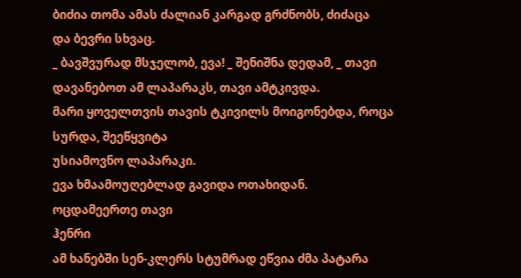ბიძია თომა ამას ძალიან კარგად გრძნობს, ძიძაცა
და ბევრი სხვაც.
_ ბავშვურად მსჯელობ, ევა! _ შენიშნა დედამ, _ თავი დავანებოთ ამ ლაპარაკს, თავი ამტკივდა.
მარი ყოველთვის თავის ტკივილს მოიგონებდა, როცა სურდა, შეეწყვიტა
უსიამოვნო ლაპარაკი.
ევა ხმაამოუღებლად გავიდა ოთახიდან.
ოცდამეერთე თავი
ჰენრი
ამ ხანებში სენ-კლერს სტუმრად ეწვია ძმა პატარა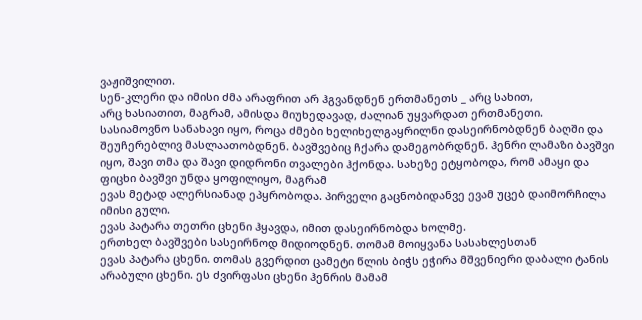ვაჟიშვილით.
სენ-კლერი და იმისი ძმა არაფრით არ ჰგვანდნენ ერთმანეთს _ არც სახით,
არც ხასიათით, მაგრამ, ამისდა მიუხედავად, ძალიან უყვარდათ ერთმანეთი.
სასიამოვნო სანახავი იყო, როცა ძმები ხელიხელგაყრილნი დასეირნობდნენ ბაღში და შეუჩერებლივ მასლაათობდნენ. ბავშვებიც ჩქარა დამეგობრდნენ. ჰენრი ლამაზი ბავშვი იყო, შავი თმა და შავი დიდრონი თვალები ჰქონდა. სახეზე ეტყობოდა, რომ ამაყი და ფიცხი ბავშვი უნდა ყოფილიყო, მაგრამ
ევას მეტად ალერსიანად ეპყრობოდა. პირველი გაცნობიდანვე ევამ უცებ დაიმორჩილა იმისი გული.
ევას პატარა თეთრი ცხენი ჰყავდა, იმით დასეირნობდა ხოლმე.
ერთხელ ბავშვები სასეირნოდ მიდიოდნენ. თომამ მოიყვანა სასახლესთან
ევას პატარა ცხენი. თომას გვერდით ცამეტი წლის ბიჭს ეჭირა მშვენიერი დაბალი ტანის არაბული ცხენი. ეს ძვირფასი ცხენი ჰენრის მამამ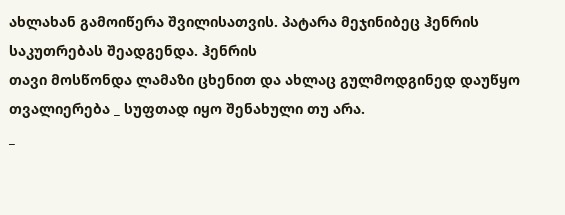ახლახან გამოიწერა შვილისათვის. პატარა მეჯინიბეც ჰენრის საკუთრებას შეადგენდა. ჰენრის
თავი მოსწონდა ლამაზი ცხენით და ახლაც გულმოდგინედ დაუწყო თვალიერება _ სუფთად იყო შენახული თუ არა.
_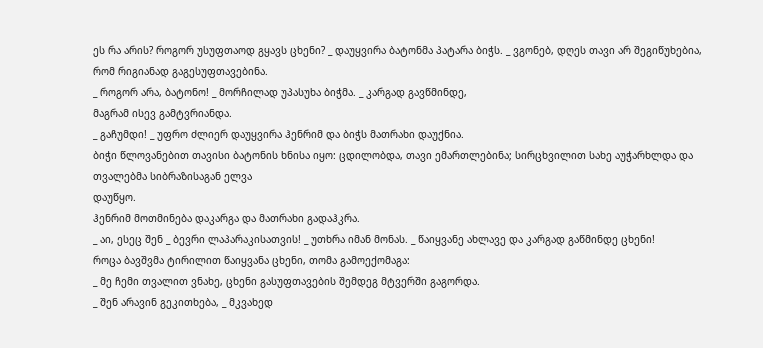ეს რა არის? როგორ უსუფთაოდ გყავს ცხენი? _ დაუყვირა ბატონმა პატარა ბიჭს. _ ვგონებ, დღეს თავი არ შეგიწუხებია, რომ რიგიანად გაგესუფთავებინა.
_ როგორ არა, ბატონო! _ მორჩილად უპასუხა ბიჭმა. _ კარგად გავწმინდე,
მაგრამ ისევ გამტვრიანდა.
_ გაჩუმდი! _ უფრო ძლიერ დაუყვირა ჰენრიმ და ბიჭს მათრახი დაუქნია.
ბიჭი წლოვანებით თავისი ბატონის ხნისა იყო: ცდილობდა, თავი ემართლებინა; სირცხვილით სახე აუჭარხლდა და თვალებმა სიბრაზისაგან ელვა
დაუწყო.
ჰენრიმ მოთმინება დაკარგა და მათრახი გადაჰკრა.
_ აი, ესეც შენ _ ბევრი ლაპარაკისათვის! _ უთხრა იმან მონას. _ წაიყვანე ახლავე და კარგად გაწმინდე ცხენი!
როცა ბავშვმა ტირილით წაიყვანა ცხენი, თომა გამოექომაგა:
_ მე ჩემი თვალით ვნახე, ცხენი გასუფთავების შემდეგ მტვერში გაგორდა.
_ შენ არავინ გეკითხება, _ მკვახედ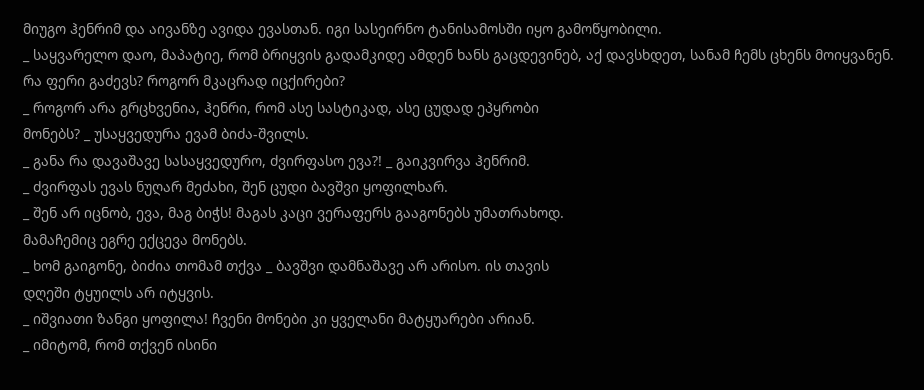მიუგო ჰენრიმ და აივანზე ავიდა ევასთან. იგი სასეირნო ტანისამოსში იყო გამოწყობილი.
_ საყვარელო დაო, მაპატიე, რომ ბრიყვის გადამკიდე ამდენ ხანს გაცდევინებ, აქ დავსხდეთ, სანამ ჩემს ცხენს მოიყვანენ. რა ფერი გაძევს? როგორ მკაცრად იცქირები?
_ როგორ არა გრცხვენია, ჰენრი, რომ ასე სასტიკად, ასე ცუდად ეპყრობი
მონებს? _ უსაყვედურა ევამ ბიძა-შვილს.
_ განა რა დავაშავე სასაყვედურო, ძვირფასო ევა?! _ გაიკვირვა ჰენრიმ.
_ ძვირფას ევას ნუღარ მეძახი, შენ ცუდი ბავშვი ყოფილხარ.
_ შენ არ იცნობ, ევა, მაგ ბიჭს! მაგას კაცი ვერაფერს გააგონებს უმათრახოდ.
მამაჩემიც ეგრე ექცევა მონებს.
_ ხომ გაიგონე, ბიძია თომამ თქვა _ ბავშვი დამნაშავე არ არისო. ის თავის
დღეში ტყუილს არ იტყვის.
_ იშვიათი ზანგი ყოფილა! ჩვენი მონები კი ყველანი მატყუარები არიან.
_ იმიტომ, რომ თქვენ ისინი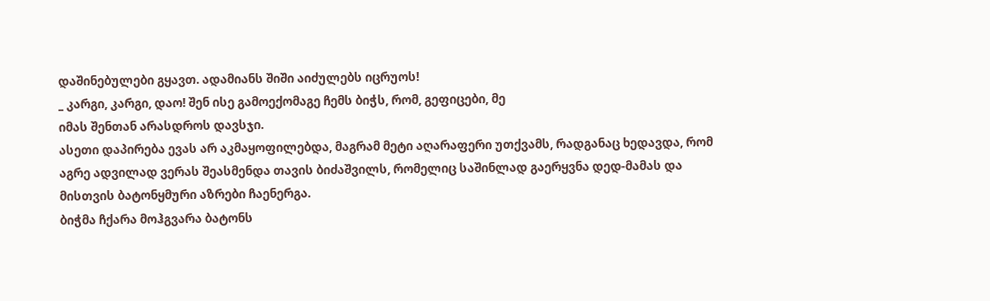დაშინებულები გყავთ. ადამიანს შიში აიძულებს იცრუოს!
_ კარგი, კარგი, დაო! შენ ისე გამოექომაგე ჩემს ბიჭს, რომ, გეფიცები, მე
იმას შენთან არასდროს დავსჯი.
ასეთი დაპირება ევას არ აკმაყოფილებდა, მაგრამ მეტი აღარაფერი უთქვამს, რადგანაც ხედავდა, რომ აგრე ადვილად ვერას შეასმენდა თავის ბიძაშვილს, რომელიც საშინლად გაერყვნა დედ-მამას და მისთვის ბატონყმური აზრები ჩაენერგა.
ბიჭმა ჩქარა მოჰგვარა ბატონს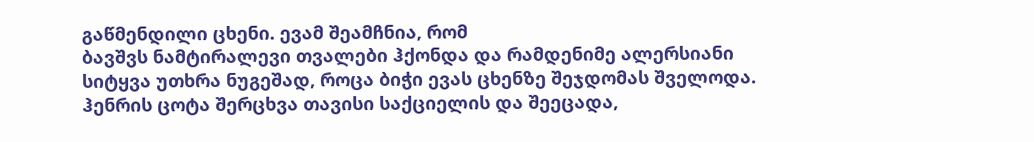გაწმენდილი ცხენი. ევამ შეამჩნია, რომ
ბავშვს ნამტირალევი თვალები ჰქონდა და რამდენიმე ალერსიანი სიტყვა უთხრა ნუგეშად, როცა ბიჭი ევას ცხენზე შეჯდომას შველოდა. ჰენრის ცოტა შერცხვა თავისი საქციელის და შეეცადა,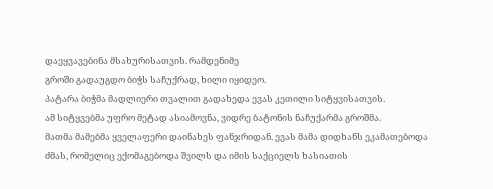დაეყვავებინა მსახურისათვის. რამდენიმე
გროში გადაუგდო ბიჭს საჩუქრად, ხილი იყიდეო.
პატარა ბიჭმა მადლიერი თვალით გადახედა ევას კეთილი სიტყვისათვის.
ამ სიტყვებმა უფრო მეტად ასიამოვნა, ვიდრე ბატონის ნაჩუქარმა გროშმა.
მათმა მამებმა ყველაფერი დაინახეს ფანჯრიდან. ევას მამა დიდხანს ეკამათებოდა ძმას, რომელიც ექომაგებოდა შვილს და იმის საქციელს ხასიათის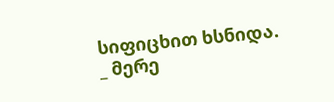სიფიცხით ხსნიდა.
_ მერე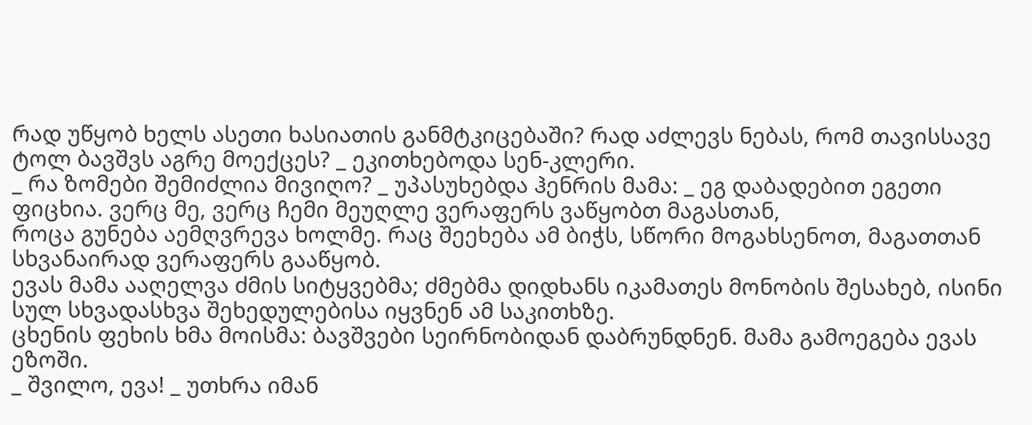რად უწყობ ხელს ასეთი ხასიათის განმტკიცებაში? რად აძლევს ნებას, რომ თავისსავე ტოლ ბავშვს აგრე მოექცეს? _ ეკითხებოდა სენ-კლერი.
_ რა ზომები შემიძლია მივიღო? _ უპასუხებდა ჰენრის მამა: _ ეგ დაბადებით ეგეთი ფიცხია. ვერც მე, ვერც ჩემი მეუღლე ვერაფერს ვაწყობთ მაგასთან,
როცა გუნება აემღვრევა ხოლმე. რაც შეეხება ამ ბიჭს, სწორი მოგახსენოთ, მაგათთან სხვანაირად ვერაფერს გააწყობ.
ევას მამა ააღელვა ძმის სიტყვებმა; ძმებმა დიდხანს იკამათეს მონობის შესახებ, ისინი სულ სხვადასხვა შეხედულებისა იყვნენ ამ საკითხზე.
ცხენის ფეხის ხმა მოისმა: ბავშვები სეირნობიდან დაბრუნდნენ. მამა გამოეგება ევას ეზოში.
_ შვილო, ევა! _ უთხრა იმან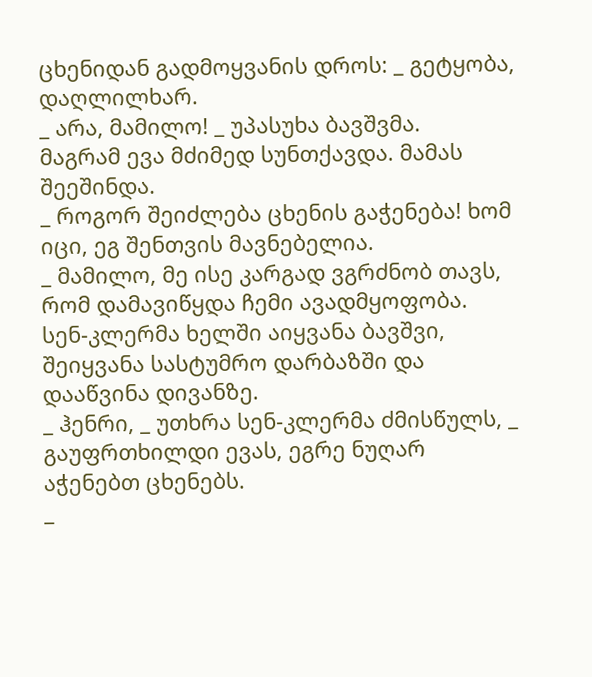ცხენიდან გადმოყვანის დროს: _ გეტყობა,
დაღლილხარ.
_ არა, მამილო! _ უპასუხა ბავშვმა.
მაგრამ ევა მძიმედ სუნთქავდა. მამას შეეშინდა.
_ როგორ შეიძლება ცხენის გაჭენება! ხომ იცი, ეგ შენთვის მავნებელია.
_ მამილო, მე ისე კარგად ვგრძნობ თავს, რომ დამავიწყდა ჩემი ავადმყოფობა.
სენ-კლერმა ხელში აიყვანა ბავშვი, შეიყვანა სასტუმრო დარბაზში და დააწვინა დივანზე.
_ ჰენრი, _ უთხრა სენ-კლერმა ძმისწულს, _ გაუფრთხილდი ევას, ეგრე ნუღარ აჭენებთ ცხენებს.
_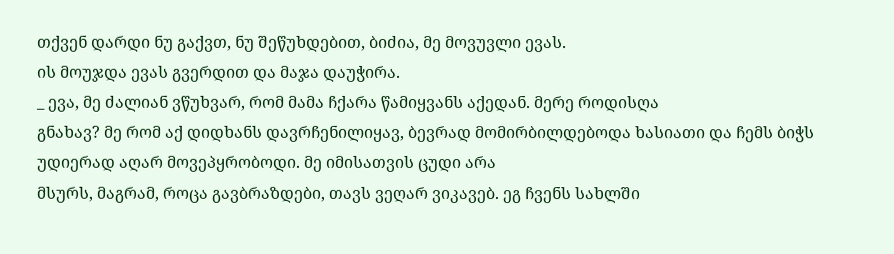თქვენ დარდი ნუ გაქვთ, ნუ შეწუხდებით, ბიძია, მე მოვუვლი ევას.
ის მოუჯდა ევას გვერდით და მაჯა დაუჭირა.
_ ევა, მე ძალიან ვწუხვარ, რომ მამა ჩქარა წამიყვანს აქედან. მერე როდისღა
გნახავ? მე რომ აქ დიდხანს დავრჩენილიყავ, ბევრად მომირბილდებოდა ხასიათი და ჩემს ბიჭს უდიერად აღარ მოვეპყრობოდი. მე იმისათვის ცუდი არა
მსურს, მაგრამ, როცა გავბრაზდები, თავს ვეღარ ვიკავებ. ეგ ჩვენს სახლში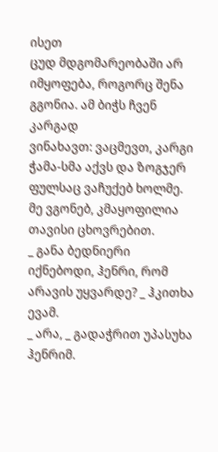ისეთ
ცუდ მდგომარეობაში არ იმყოფება, როგორც შენა გგონია. ამ ბიჭს ჩვენ კარგად
ვინახავთ: ვაცმევთ, კარგი ჭამა-სმა აქვს და ზოგჯერ ფულსაც ვაჩუქებ ხოლმე.
მე ვგონებ, კმაყოფილია თავისი ცხოვრებით.
_ განა ბედნიერი იქნებოდი, ჰენრი, რომ არავის უყვარდე? _ ჰკითხა ევამ.
_ არა, _ გადაჭრით უპასუხა ჰენრიმ.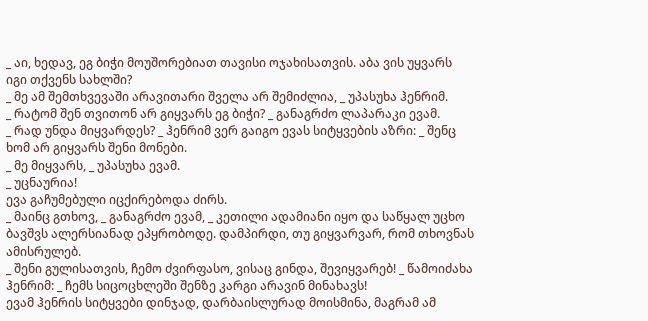_ აი, ხედავ, ეგ ბიჭი მოუშორებიათ თავისი ოჯახისათვის. აბა ვის უყვარს
იგი თქვენს სახლში?
_ მე ამ შემთხვევაში არავითარი შველა არ შემიძლია, _ უპასუხა ჰენრიმ.
_ რატომ შენ თვითონ არ გიყვარს ეგ ბიჭი? _ განაგრძო ლაპარაკი ევამ.
_ რად უნდა მიყვარდეს? _ ჰენრიმ ვერ გაიგო ევას სიტყვების აზრი: _ შენც
ხომ არ გიყვარს შენი მონები.
_ მე მიყვარს, _ უპასუხა ევამ.
_ უცნაურია!
ევა გაჩუმებული იცქირებოდა ძირს.
_ მაინც გთხოვ, _ განაგრძო ევამ, _ კეთილი ადამიანი იყო და საწყალ უცხო
ბავშვს ალერსიანად ეპყრობოდე. დამპირდი, თუ გიყვარვარ, რომ თხოვნას
ამისრულებ.
_ შენი გულისათვის, ჩემო ძვირფასო, ვისაც გინდა, შევიყვარებ! _ წამოიძახა
ჰენრიმ: _ ჩემს სიცოცხლეში შენზე კარგი არავინ მინახავს!
ევამ ჰენრის სიტყვები დინჯად, დარბაისლურად მოისმინა, მაგრამ ამ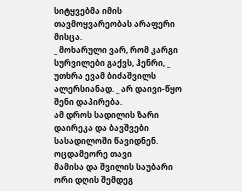სიტყვებმა იმის თავმოყვარეობას არაფერი მისცა.
_ მოხარული ვარ, რომ კარგი სურვილები გაქვს, ჰენრი, _ უთხრა ევამ ბიძაშვილს ალერსიანად. _ არ დაივი-წყო შენი დაპირება.
ამ დროს სადილის ზარი დაირეკა და ბავშვები სასადილოში წავიდნენ.
ოცდამეორე თავი
მამისა და შვილის საუბარი
ორი დღის შემდეგ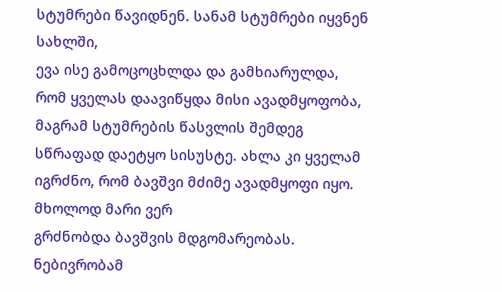სტუმრები წავიდნენ. სანამ სტუმრები იყვნენ სახლში,
ევა ისე გამოცოცხლდა და გამხიარულდა, რომ ყველას დაავიწყდა მისი ავადმყოფობა, მაგრამ სტუმრების წასვლის შემდეგ სწრაფად დაეტყო სისუსტე. ახლა კი ყველამ იგრძნო, რომ ბავშვი მძიმე ავადმყოფი იყო. მხოლოდ მარი ვერ
გრძნობდა ბავშვის მდგომარეობას. ნებივრობამ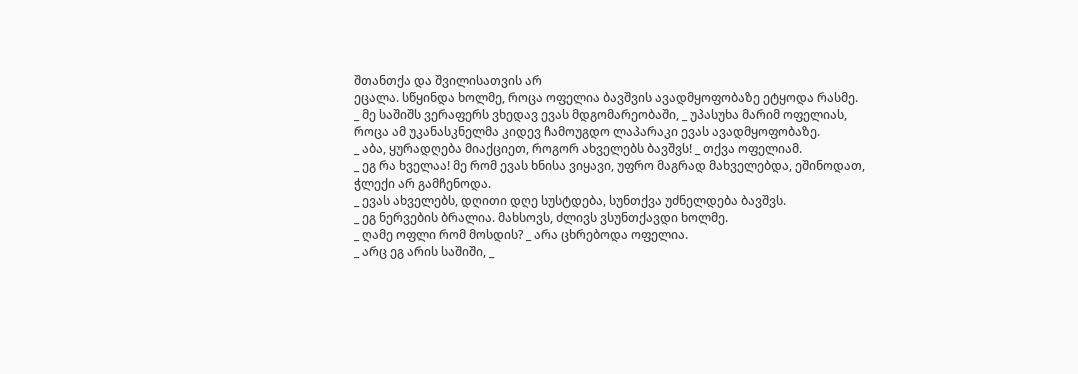შთანთქა და შვილისათვის არ
ეცალა. სწყინდა ხოლმე, როცა ოფელია ბავშვის ავადმყოფობაზე ეტყოდა რასმე.
_ მე საშიშს ვერაფერს ვხედავ ევას მდგომარეობაში, _ უპასუხა მარიმ ოფელიას, როცა ამ უკანასკნელმა კიდევ ჩამოუგდო ლაპარაკი ევას ავადმყოფობაზე.
_ აბა, ყურადღება მიაქციეთ, როგორ ახველებს ბავშვს! _ თქვა ოფელიამ.
_ ეგ რა ხველაა! მე რომ ევას ხნისა ვიყავი, უფრო მაგრად მახველებდა, ეშინოდათ, ჭლექი არ გამჩენოდა.
_ ევას ახველებს, დღითი დღე სუსტდება, სუნთქვა უძნელდება ბავშვს.
_ ეგ ნერვების ბრალია. მახსოვს, ძლივს ვსუნთქავდი ხოლმე.
_ ღამე ოფლი რომ მოსდის? _ არა ცხრებოდა ოფელია.
_ არც ეგ არის საშიში, _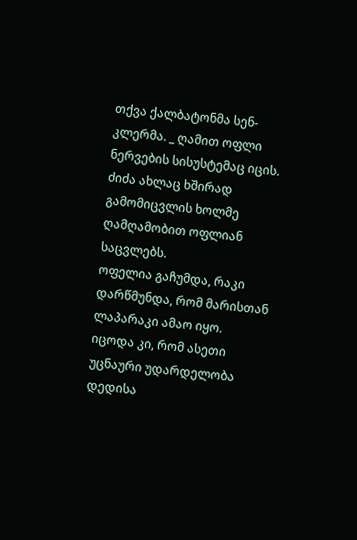თქვა ქალბატონმა სენ-კლერმა. _ ღამით ოფლი ნერვების სისუსტემაც იცის. ძიძა ახლაც ხშირად გამომიცვლის ხოლმე ღამღამობით ოფლიან საცვლებს.
ოფელია გაჩუმდა, რაკი დარწმუნდა, რომ მარისთან ლაპარაკი ამაო იყო.
იცოდა კი, რომ ასეთი უცნაური უდარდელობა დედისა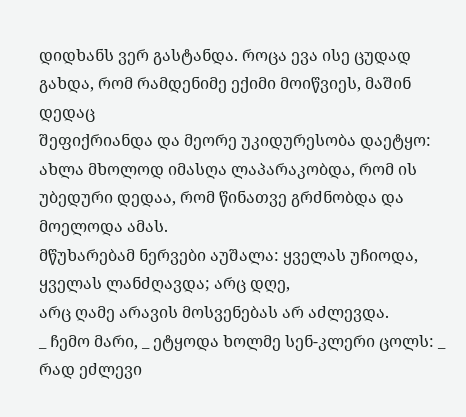დიდხანს ვერ გასტანდა. როცა ევა ისე ცუდად გახდა, რომ რამდენიმე ექიმი მოიწვიეს, მაშინ დედაც
შეფიქრიანდა და მეორე უკიდურესობა დაეტყო: ახლა მხოლოდ იმასღა ლაპარაკობდა, რომ ის უბედური დედაა, რომ წინათვე გრძნობდა და მოელოდა ამას.
მწუხარებამ ნერვები აუშალა: ყველას უჩიოდა, ყველას ლანძღავდა; არც დღე,
არც ღამე არავის მოსვენებას არ აძლევდა.
_ ჩემო მარი, _ ეტყოდა ხოლმე სენ-კლერი ცოლს: _ რად ეძლევი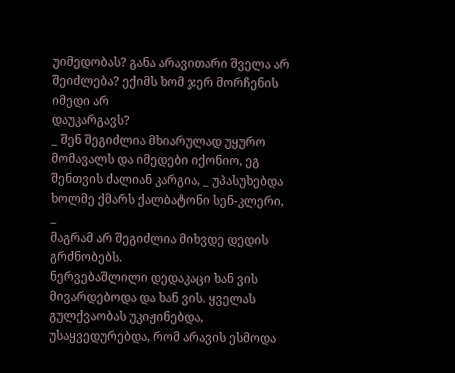უიმედობას? განა არავითარი შველა არ შეიძლება? ექიმს ხომ ჯერ მორჩენის იმედი არ
დაუკარგავს?
_ შენ შეგიძლია მხიარულად უყურო მომავალს და იმედები იქონიო, ეგ
შენთვის ძალიან კარგია, _ უპასუხებდა ხოლმე ქმარს ქალბატონი სენ-კლერი, _
მაგრამ არ შეგიძლია მიხვდე დედის გრძნობებს.
ნერვებაშლილი დედაკაცი ხან ვის მივარდებოდა და ხან ვის. ყველას გულქვაობას უკიჟინებდა, უსაყვედურებდა, რომ არავის ესმოდა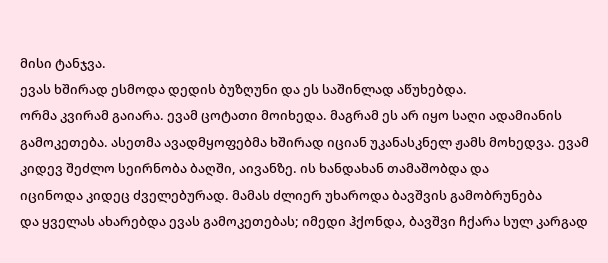მისი ტანჯვა.
ევას ხშირად ესმოდა დედის ბუზღუნი და ეს საშინლად აწუხებდა.
ორმა კვირამ გაიარა. ევამ ცოტათი მოიხედა. მაგრამ ეს არ იყო საღი ადამიანის გამოკეთება. ასეთმა ავადმყოფებმა ხშირად იციან უკანასკნელ ჟამს მოხედვა. ევამ კიდევ შეძლო სეირნობა ბაღში, აივანზე. ის ხანდახან თამაშობდა და
იცინოდა კიდეც ძველებურად. მამას ძლიერ უხაროდა ბავშვის გამობრუნება
და ყველას ახარებდა ევას გამოკეთებას; იმედი ჰქონდა, ბავშვი ჩქარა სულ კარგად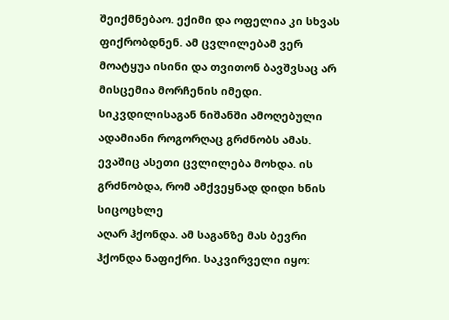შეიქმნებაო. ექიმი და ოფელია კი სხვას ფიქრობდნენ. ამ ცვლილებამ ვერ
მოატყუა ისინი და თვითონ ბავშვსაც არ მისცემია მორჩენის იმედი. სიკვდილისაგან ნიშანში ამოღებული ადამიანი როგორღაც გრძნობს ამას. ევაშიც ასეთი ცვლილება მოხდა. ის გრძნობდა, რომ ამქვეყნად დიდი ხნის სიცოცხლე
აღარ ჰქონდა. ამ საგანზე მას ბევრი ჰქონდა ნაფიქრი. საკვირველი იყო: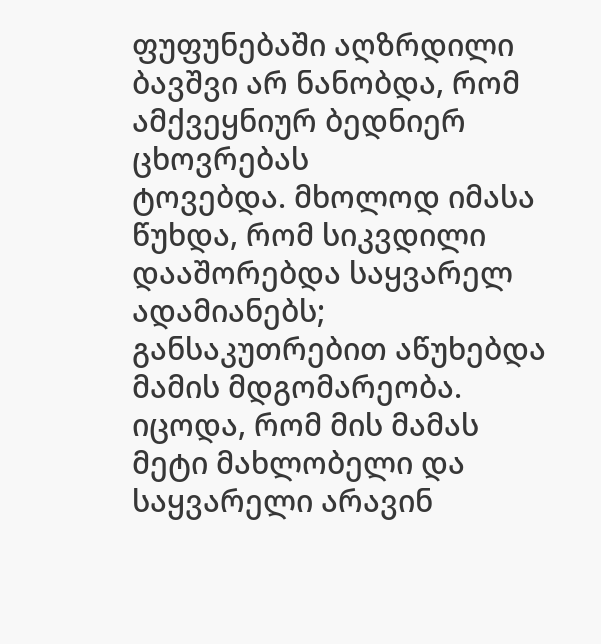ფუფუნებაში აღზრდილი ბავშვი არ ნანობდა, რომ ამქვეყნიურ ბედნიერ ცხოვრებას
ტოვებდა. მხოლოდ იმასა წუხდა, რომ სიკვდილი დააშორებდა საყვარელ ადამიანებს; განსაკუთრებით აწუხებდა მამის მდგომარეობა. იცოდა, რომ მის მამას
მეტი მახლობელი და საყვარელი არავინ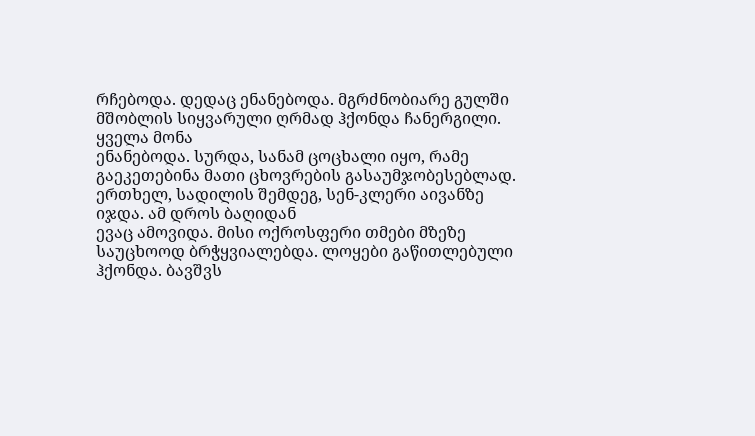რჩებოდა. დედაც ენანებოდა. მგრძნობიარე გულში მშობლის სიყვარული ღრმად ჰქონდა ჩანერგილი. ყველა მონა
ენანებოდა. სურდა, სანამ ცოცხალი იყო, რამე გაეკეთებინა მათი ცხოვრების გასაუმჯობესებლად.
ერთხელ, სადილის შემდეგ, სენ-კლერი აივანზე იჯდა. ამ დროს ბაღიდან
ევაც ამოვიდა. მისი ოქროსფერი თმები მზეზე საუცხოოდ ბრჭყვიალებდა. ლოყები გაწითლებული ჰქონდა. ბავშვს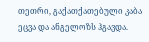თეთრი, გაქათქათებული კაბა ეცვა და ანგელოზს ჰგავდა.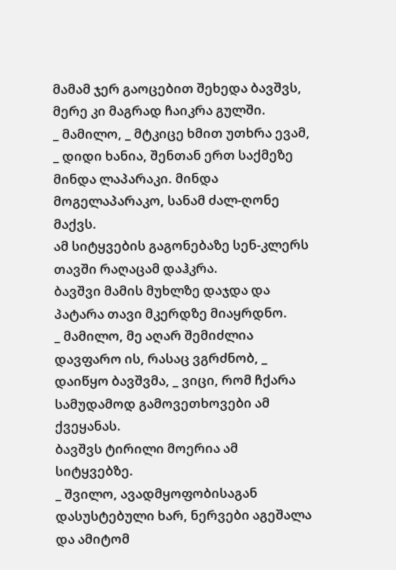მამამ ჯერ გაოცებით შეხედა ბავშვს, მერე კი მაგრად ჩაიკრა გულში.
_ მამილო, _ მტკიცე ხმით უთხრა ევამ, _ დიდი ხანია, შენთან ერთ საქმეზე
მინდა ლაპარაკი. მინდა მოგელაპარაკო, სანამ ძალ-ღონე მაქვს.
ამ სიტყვების გაგონებაზე სენ-კლერს თავში რაღაცამ დაჰკრა.
ბავშვი მამის მუხლზე დაჯდა და პატარა თავი მკერდზე მიაყრდნო.
_ მამილო, მე აღარ შემიძლია დავფარო ის, რასაც ვგრძნობ, _ დაიწყო ბავშვმა, _ ვიცი, რომ ჩქარა სამუდამოდ გამოვეთხოვები ამ ქვეყანას.
ბავშვს ტირილი მოერია ამ სიტყვებზე.
_ შვილო, ავადმყოფობისაგან დასუსტებული ხარ, ნერვები აგეშალა და ამიტომ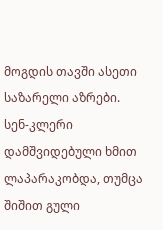მოგდის თავში ასეთი საზარელი აზრები.
სენ-კლერი დამშვიდებული ხმით ლაპარაკობდა, თუმცა შიშით გული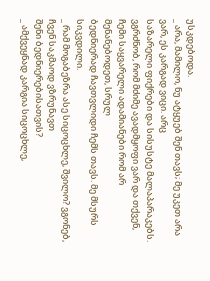უსკდებოდა.
_ არა, მამილო, ნუ ატყუებ შენ თავს; მე უკეთ არა ვარ, ეს კარგად ვიცი. არც
საზარელი ფიქრები და სისუსტე მალაპარაკებს. ვგრძნობ, რომ მძიმე ავადმყოფი ვარ და თქვენ, ჩემი საყვარელი ადამიანები რომ არ მენანებოდეთ, სრულ
ბედნიერად ჩავთვლიდი ჩემს თავს. მე მსურს სიკვდილი.
_ რამ მოგაბეზრა ასე სიცოცხლე, შვილო? ვგონებ, ჩვენ საკმაოდ ვზრუნავთ
შენი ბედნიერებისათვის?
_ ამქვეყნად კარგია სიცოცხლე,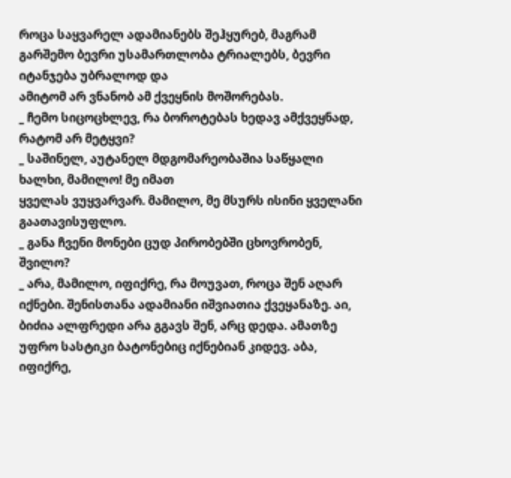როცა საყვარელ ადამიანებს შეჰყურებ, მაგრამ გარშემო ბევრი უსამართლობა ტრიალებს, ბევრი იტანჯება უბრალოდ და
ამიტომ არ ვნანობ ამ ქვეყნის მოშორებას.
_ ჩემო სიცოცხლევ, რა ბოროტებას ხედავ ამქვეყნად, რატომ არ მეტყვი?
_ საშინელ, აუტანელ მდგომარეობაშია საწყალი ხალხი, მამილო! მე იმათ
ყველას ვუყვარვარ. მამილო, მე მსურს ისინი ყველანი გაათავისუფლო.
_ განა ჩვენი მონები ცუდ პირობებში ცხოვრობენ, შვილო?
_ არა, მამილო, იფიქრე, რა მოუვათ, როცა შენ აღარ იქნები. შენისთანა ადამიანი იშვიათია ქვეყანაზე. აი, ბიძია ალფრედი არა გგავს შენ, არც დედა. ამათზე უფრო სასტიკი ბატონებიც იქნებიან კიდევ. აბა, იფიქრე,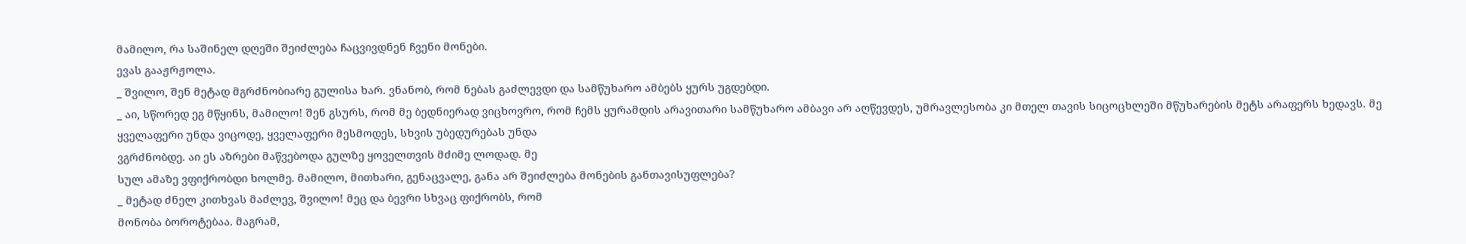მამილო, რა საშინელ დღეში შეიძლება ჩაცვივდნენ ჩვენი მონები.
ევას გააჟრჟოლა.
_ შვილო, შენ მეტად მგრძნობიარე გულისა ხარ. ვნანობ, რომ ნებას გაძლევდი და სამწუხარო ამბებს ყურს უგდებდი.
_ აი, სწორედ ეგ მწყინს, მამილო! შენ გსურს, რომ მე ბედნიერად ვიცხოვრო, რომ ჩემს ყურამდის არავითარი სამწუხარო ამბავი არ აღწევდეს, უმრავლესობა კი მთელ თავის სიცოცხლეში მწუხარების მეტს არაფერს ხედავს. მე ყველაფერი უნდა ვიცოდე, ყველაფერი მესმოდეს, სხვის უბედურებას უნდა
ვგრძნობდე. აი ეს აზრები მაწვებოდა გულზე ყოველთვის მძიმე ლოდად. მე
სულ ამაზე ვფიქრობდი ხოლმე. მამილო, მითხარი, გენაცვალე, განა არ შეიძლება მონების განთავისუფლება?
_ მეტად ძნელ კითხვას მაძლევ, შვილო! მეც და ბევრი სხვაც ფიქრობს, რომ
მონობა ბოროტებაა. მაგრამ,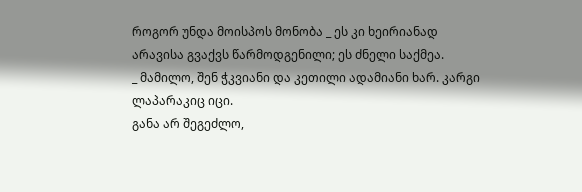როგორ უნდა მოისპოს მონობა _ ეს კი ხეირიანად
არავისა გვაქვს წარმოდგენილი; ეს ძნელი საქმეა.
_ მამილო, შენ ჭკვიანი და კეთილი ადამიანი ხარ. კარგი ლაპარაკიც იცი.
განა არ შეგეძლო,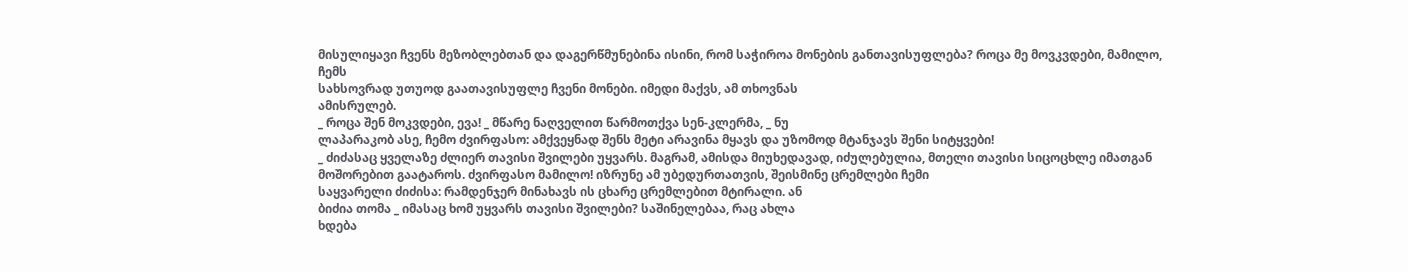მისულიყავი ჩვენს მეზობლებთან და დაგერწმუნებინა ისინი, რომ საჭიროა მონების განთავისუფლება? როცა მე მოვკვდები, მამილო, ჩემს
სახსოვრად უთუოდ გაათავისუფლე ჩვენი მონები. იმედი მაქვს, ამ თხოვნას
ამისრულებ.
_ როცა შენ მოკვდები, ევა! _ მწარე ნაღველით წარმოთქვა სენ-კლერმა, _ ნუ
ლაპარაკობ ასე, ჩემო ძვირფასო: ამქვეყნად შენს მეტი არავინა მყავს და უზომოდ მტანჯავს შენი სიტყვები!
_ ძიძასაც ყველაზე ძლიერ თავისი შვილები უყვარს. მაგრამ, ამისდა მიუხედავად, იძულებულია, მთელი თავისი სიცოცხლე იმათგან მოშორებით გაატაროს. ძვირფასო მამილო! იზრუნე ამ უბედურთათვის, შეისმინე ცრემლები ჩემი
საყვარელი ძიძისა: რამდენჯერ მინახავს ის ცხარე ცრემლებით მტირალი. ან
ბიძია თომა _ იმასაც ხომ უყვარს თავისი შვილები? საშინელებაა, რაც ახლა
ხდება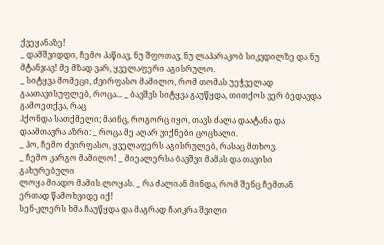ქვეყანაზე!
_ დამშვიდდი, ჩემო პაწიავ, ნუ შფოთავ, ნუ ლაპარაკობ სიკვდილზე და ნუ
მტანჯავ! მე მზად ვარ, ყველაფერი აგისრულო.
_ სიტყვა მომეცი, ძვირფასო მამილო, რომ თომას უეჭველად გაათავისუფლებ, როცა... _ ბავშვს სიტყვა გაუწყდა, თითქოს ვერ ბედავდა გამოეთქვა, რაც
ჰქონდა სათქმელი; მაინც, როგორც იყო, თავს ძალა დაატანა და დაამთავრა აზრი: _ როცა მე აღარ ვიქნები ცოცხალი.
_ ჰო, ჩემო ძვირფასო, ყველაფერს აგისრულებ, რასაც მთხოვ.
_ ჩემო კარგო მამილო! _ მიეალერსა ბავშვი მამას და თავისი გახურებული
ლოყა მიადო მამის ლოყას. _ რა ძალიან მინდა, რომ შენც ჩემთან ერთად წამოხვიდე იქ!
სენ-კლერს ხმა ჩაუწყდა და მაგრად ჩაიკრა შვილი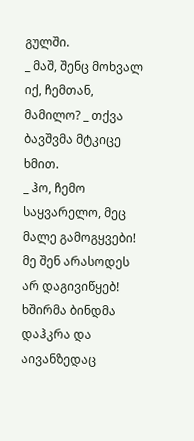გულში.
_ მაშ, შენც მოხვალ იქ, ჩემთან, მამილო? _ თქვა ბავშვმა მტკიცე ხმით.
_ ჰო, ჩემო საყვარელო, მეც მალე გამოგყვები! მე შენ არასოდეს არ დაგივიწყებ!
ხშირმა ბინდმა დაჰკრა და აივანზედაც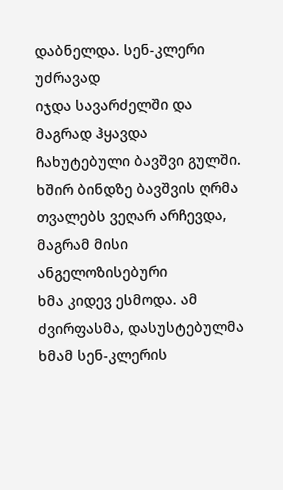დაბნელდა. სენ-კლერი უძრავად
იჯდა სავარძელში და მაგრად ჰყავდა ჩახუტებული ბავშვი გულში. ხშირ ბინდზე ბავშვის ღრმა თვალებს ვეღარ არჩევდა, მაგრამ მისი ანგელოზისებური
ხმა კიდევ ესმოდა. ამ ძვირფასმა, დასუსტებულმა ხმამ სენ-კლერის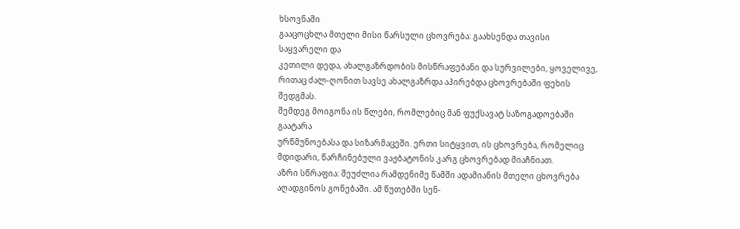ხსოვნაში
გააცოცხლა მთელი მისი წარსული ცხოვრება: გაახსენდა თავისი საყვარელი და
კეთილი დედა, ახალგაზრდობის მისწრაფებანი და სურვილები, ყოველივე,
რითაც ძალ-ღონით სავსე ახალგაზრდა აპირებდა ცხოვრებაში ფეხის შედგმას.
შემდეგ მოიგონა ის წლები, რომლებიც მან ფუქსავატ საზოგადოებაში გაატარა
ურწმუნოებასა და სიზარმაცეში. ერთი სიტყვით, ის ცხოვრება, რომელიც მდიდარი, წარჩინებული ვაჟბატონის კარგ ცხოვრებად მიაჩნიათ.
აზრი სწრაფია: შეუძლია რამდენიმე წამში ადამიანის მთელი ცხოვრება
აღადგინოს გონებაში. ამ წუთებში სენ-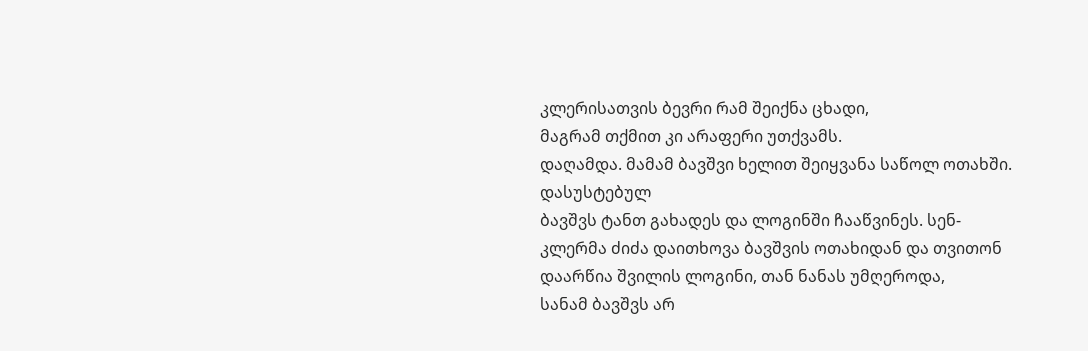კლერისათვის ბევრი რამ შეიქნა ცხადი,
მაგრამ თქმით კი არაფერი უთქვამს.
დაღამდა. მამამ ბავშვი ხელით შეიყვანა საწოლ ოთახში. დასუსტებულ
ბავშვს ტანთ გახადეს და ლოგინში ჩააწვინეს. სენ-კლერმა ძიძა დაითხოვა ბავშვის ოთახიდან და თვითონ დაარწია შვილის ლოგინი, თან ნანას უმღეროდა,
სანამ ბავშვს არ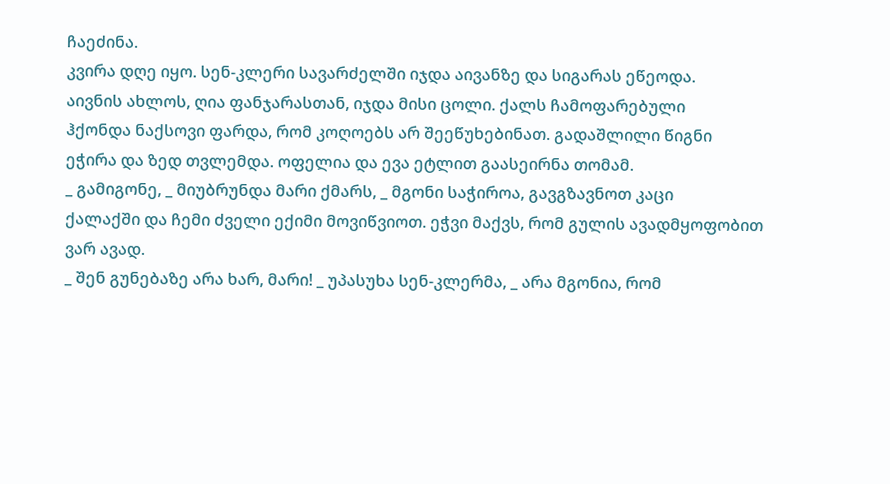ჩაეძინა.
კვირა დღე იყო. სენ-კლერი სავარძელში იჯდა აივანზე და სიგარას ეწეოდა.
აივნის ახლოს, ღია ფანჯარასთან, იჯდა მისი ცოლი. ქალს ჩამოფარებული
ჰქონდა ნაქსოვი ფარდა, რომ კოღოებს არ შეეწუხებინათ. გადაშლილი წიგნი
ეჭირა და ზედ თვლემდა. ოფელია და ევა ეტლით გაასეირნა თომამ.
_ გამიგონე, _ მიუბრუნდა მარი ქმარს, _ მგონი საჭიროა, გავგზავნოთ კაცი
ქალაქში და ჩემი ძველი ექიმი მოვიწვიოთ. ეჭვი მაქვს, რომ გულის ავადმყოფობით ვარ ავად.
_ შენ გუნებაზე არა ხარ, მარი! _ უპასუხა სენ-კლერმა, _ არა მგონია, რომ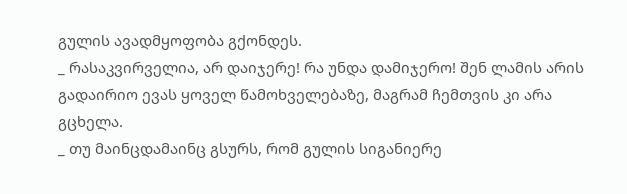გულის ავადმყოფობა გქონდეს.
_ რასაკვირველია, არ დაიჯერე! რა უნდა დამიჯერო! შენ ლამის არის გადაირიო ევას ყოველ წამოხველებაზე, მაგრამ ჩემთვის კი არა გცხელა.
_ თუ მაინცდამაინც გსურს, რომ გულის სიგანიერე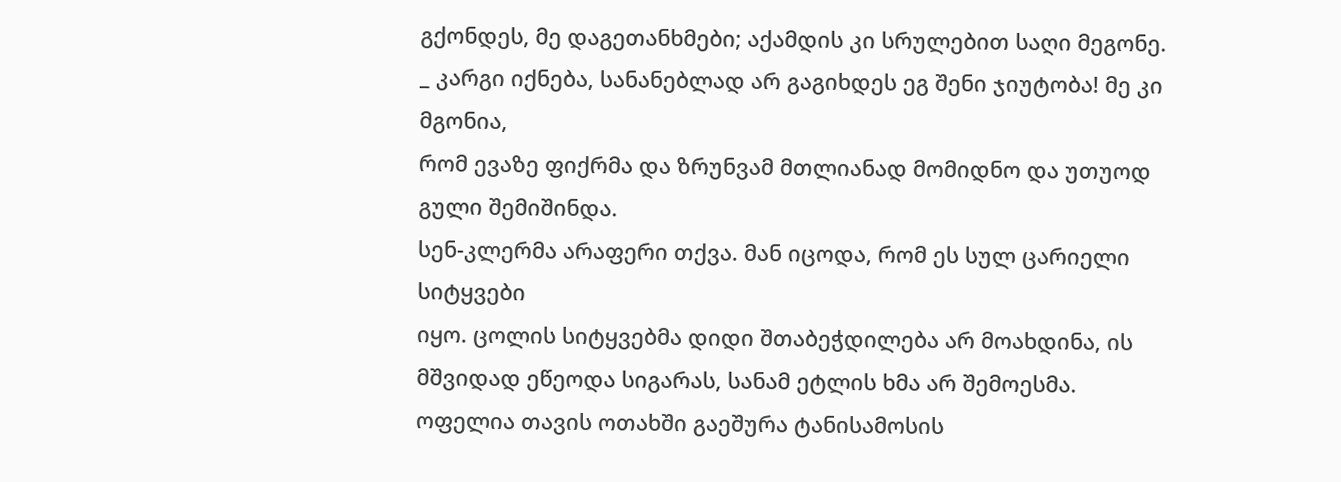გქონდეს, მე დაგეთანხმები; აქამდის კი სრულებით საღი მეგონე.
_ კარგი იქნება, სანანებლად არ გაგიხდეს ეგ შენი ჯიუტობა! მე კი მგონია,
რომ ევაზე ფიქრმა და ზრუნვამ მთლიანად მომიდნო და უთუოდ გული შემიშინდა.
სენ-კლერმა არაფერი თქვა. მან იცოდა, რომ ეს სულ ცარიელი სიტყვები
იყო. ცოლის სიტყვებმა დიდი შთაბეჭდილება არ მოახდინა, ის მშვიდად ეწეოდა სიგარას, სანამ ეტლის ხმა არ შემოესმა.
ოფელია თავის ოთახში გაეშურა ტანისამოსის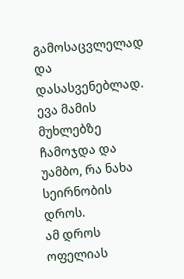გამოსაცვლელად და დასასვენებლად. ევა მამის მუხლებზე ჩამოჯდა და უამბო, რა ნახა სეირნობის დროს.
ამ დროს ოფელიას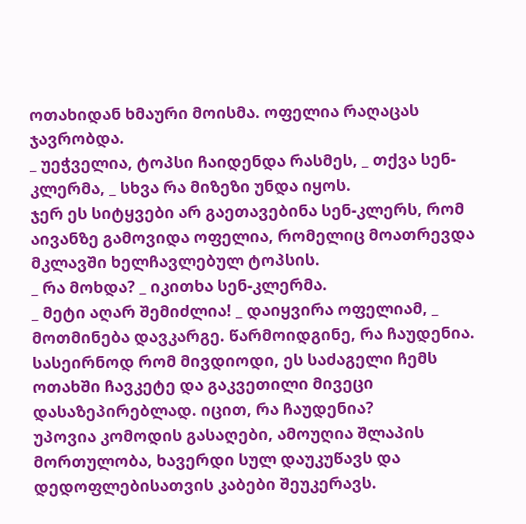ოთახიდან ხმაური მოისმა. ოფელია რაღაცას ჯავრობდა.
_ უეჭველია, ტოპსი ჩაიდენდა რასმეს, _ თქვა სენ-კლერმა, _ სხვა რა მიზეზი უნდა იყოს.
ჯერ ეს სიტყვები არ გაეთავებინა სენ-კლერს, რომ აივანზე გამოვიდა ოფელია, რომელიც მოათრევდა მკლავში ხელჩავლებულ ტოპსის.
_ რა მოხდა? _ იკითხა სენ-კლერმა.
_ მეტი აღარ შემიძლია! _ დაიყვირა ოფელიამ, _ მოთმინება დავკარგე. წარმოიდგინე, რა ჩაუდენია. სასეირნოდ რომ მივდიოდი, ეს საძაგელი ჩემს ოთახში ჩავკეტე და გაკვეთილი მივეცი დასაზეპირებლად. იცით, რა ჩაუდენია?
უპოვია კომოდის გასაღები, ამოუღია შლაპის მორთულობა, ხავერდი სულ დაუკუწავს და დედოფლებისათვის კაბები შეუკერავს.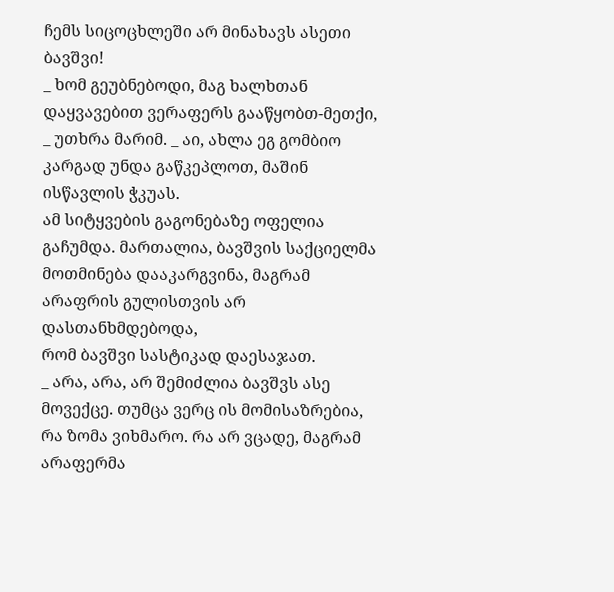ჩემს სიცოცხლეში არ მინახავს ასეთი ბავშვი!
_ ხომ გეუბნებოდი, მაგ ხალხთან დაყვავებით ვერაფერს გააწყობთ-მეთქი,
_ უთხრა მარიმ. _ აი, ახლა ეგ გომბიო კარგად უნდა გაწკეპლოთ, მაშინ ისწავლის ჭკუას.
ამ სიტყვების გაგონებაზე ოფელია გაჩუმდა. მართალია, ბავშვის საქციელმა
მოთმინება დააკარგვინა, მაგრამ არაფრის გულისთვის არ დასთანხმდებოდა,
რომ ბავშვი სასტიკად დაესაჯათ.
_ არა, არა, არ შემიძლია ბავშვს ასე მოვექცე. თუმცა ვერც ის მომისაზრებია,
რა ზომა ვიხმარო. რა არ ვცადე, მაგრამ არაფერმა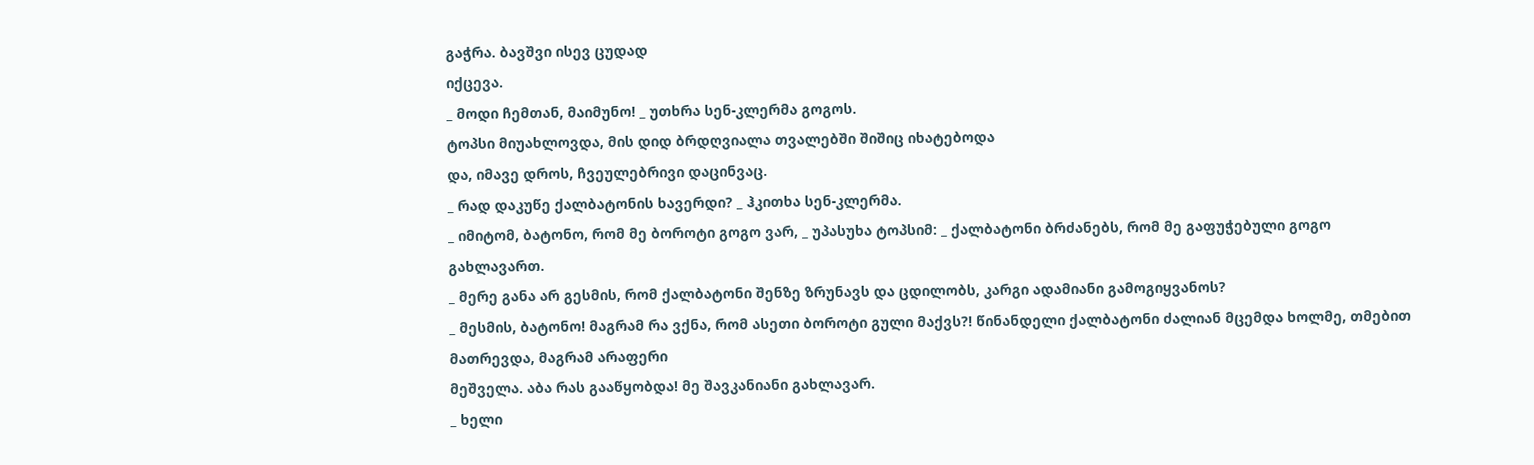გაჭრა. ბავშვი ისევ ცუდად
იქცევა.
_ მოდი ჩემთან, მაიმუნო! _ უთხრა სენ-კლერმა გოგოს.
ტოპსი მიუახლოვდა, მის დიდ ბრდღვიალა თვალებში შიშიც იხატებოდა
და, იმავე დროს, ჩვეულებრივი დაცინვაც.
_ რად დაკუწე ქალბატონის ხავერდი? _ ჰკითხა სენ-კლერმა.
_ იმიტომ, ბატონო, რომ მე ბოროტი გოგო ვარ, _ უპასუხა ტოპსიმ: _ ქალბატონი ბრძანებს, რომ მე გაფუჭებული გოგო გახლავართ.
_ მერე განა არ გესმის, რომ ქალბატონი შენზე ზრუნავს და ცდილობს, კარგი ადამიანი გამოგიყვანოს?
_ მესმის, ბატონო! მაგრამ რა ვქნა, რომ ასეთი ბოროტი გული მაქვს?! წინანდელი ქალბატონი ძალიან მცემდა ხოლმე, თმებით მათრევდა, მაგრამ არაფერი
მეშველა. აბა რას გააწყობდა! მე შავკანიანი გახლავარ.
_ ხელი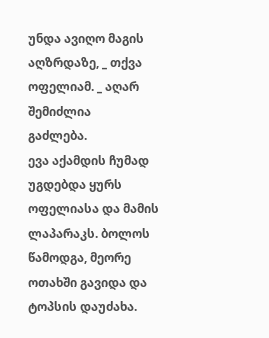უნდა ავიღო მაგის აღზრდაზე, _ თქვა ოფელიამ. _ აღარ შემიძლია
გაძლება.
ევა აქამდის ჩუმად უგდებდა ყურს ოფელიასა და მამის ლაპარაკს. ბოლოს
წამოდგა, მეორე ოთახში გავიდა და ტოპსის დაუძახა.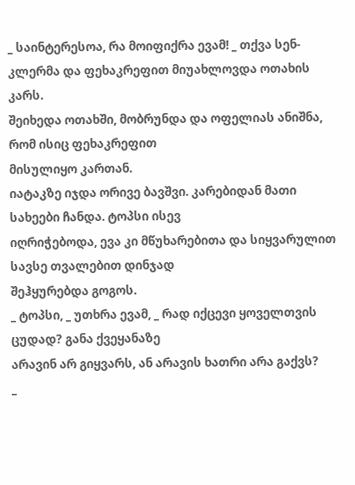_ საინტერესოა, რა მოიფიქრა ევამ! _ თქვა სენ-კლერმა და ფეხაკრეფით მიუახლოვდა ოთახის კარს.
შეიხედა ოთახში, მობრუნდა და ოფელიას ანიშნა, რომ ისიც ფეხაკრეფით
მისულიყო კართან.
იატაკზე იჯდა ორივე ბავშვი. კარებიდან მათი სახეები ჩანდა. ტოპსი ისევ
იღრიჭებოდა, ევა კი მწუხარებითა და სიყვარულით სავსე თვალებით დინჯად
შეჰყურებდა გოგოს.
_ ტოპსი, _ უთხრა ევამ, _ რად იქცევი ყოველთვის ცუდად? განა ქვეყანაზე
არავინ არ გიყვარს, ან არავის ხათრი არა გაქვს?
_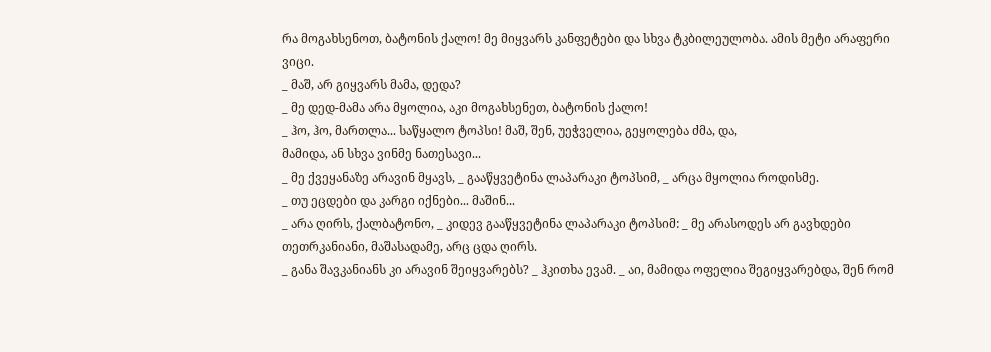რა მოგახსენოთ, ბატონის ქალო! მე მიყვარს კანფეტები და სხვა ტკბილეულობა. ამის მეტი არაფერი ვიცი.
_ მაშ, არ გიყვარს მამა, დედა?
_ მე დედ-მამა არა მყოლია, აკი მოგახსენეთ, ბატონის ქალო!
_ ჰო, ჰო, მართლა... საწყალო ტოპსი! მაშ, შენ, უეჭველია, გეყოლება ძმა, და,
მამიდა, ან სხვა ვინმე ნათესავი...
_ მე ქვეყანაზე არავინ მყავს, _ გააწყვეტინა ლაპარაკი ტოპსიმ, _ არცა მყოლია როდისმე.
_ თუ ეცდები და კარგი იქნები... მაშინ...
_ არა ღირს, ქალბატონო, _ კიდევ გააწყვეტინა ლაპარაკი ტოპსიმ: _ მე არასოდეს არ გავხდები თეთრკანიანი, მაშასადამე, არც ცდა ღირს.
_ განა შავკანიანს კი არავინ შეიყვარებს? _ ჰკითხა ევამ. _ აი, მამიდა ოფელია შეგიყვარებდა, შენ რომ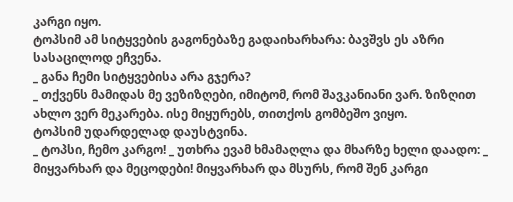კარგი იყო.
ტოპსიმ ამ სიტყვების გაგონებაზე გადაიხარხარა: ბავშვს ეს აზრი სასაცილოდ ეჩვენა.
_ განა ჩემი სიტყვებისა არა გჯერა?
_ თქვენს მამიდას მე ვეზიზღები, იმიტომ, რომ შავკანიანი ვარ. ზიზღით
ახლო ვერ მეკარება. ისე მიყურებს, თითქოს გომბეშო ვიყო.
ტოპსიმ უდარდელად დაუსტვინა.
_ ტოპსი, ჩემო კარგო! _ უთხრა ევამ ხმამაღლა და მხარზე ხელი დაადო: _
მიყვარხარ და მეცოდები! მიყვარხარ და მსურს, რომ შენ კარგი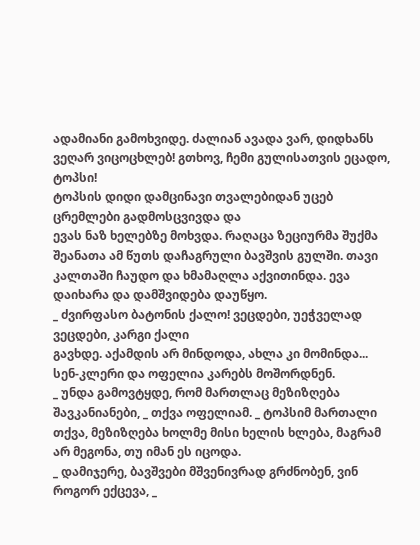ადამიანი გამოხვიდე. ძალიან ავადა ვარ, დიდხანს ვეღარ ვიცოცხლებ! გთხოვ, ჩემი გულისათვის ეცადო, ტოპსი!
ტოპსის დიდი დამცინავი თვალებიდან უცებ ცრემლები გადმოსცვივდა და
ევას ნაზ ხელებზე მოხვდა. რაღაცა ზეციურმა შუქმა შეანათა ამ წუთს დაჩაგრული ბავშვის გულში. თავი კალთაში ჩაუდო და ხმამაღლა აქვითინდა. ევა
დაიხარა და დამშვიდება დაუწყო.
_ ძვირფასო ბატონის ქალო! ვეცდები, უეჭველად ვეცდები, კარგი ქალი
გავხდე. აქამდის არ მინდოდა, ახლა კი მომინდა...
სენ-კლერი და ოფელია კარებს მოშორდნენ.
_ უნდა გამოვტყდე, რომ მართლაც მეზიზღება შავკანიანები, _ თქვა ოფელიამ. _ ტოპსიმ მართალი თქვა, მეზიზღება ხოლმე მისი ხელის ხლება, მაგრამ
არ მეგონა, თუ იმან ეს იცოდა.
_ დამიჯერე, ბავშვები მშვენივრად გრძნობენ, ვინ როგორ ექცევა, _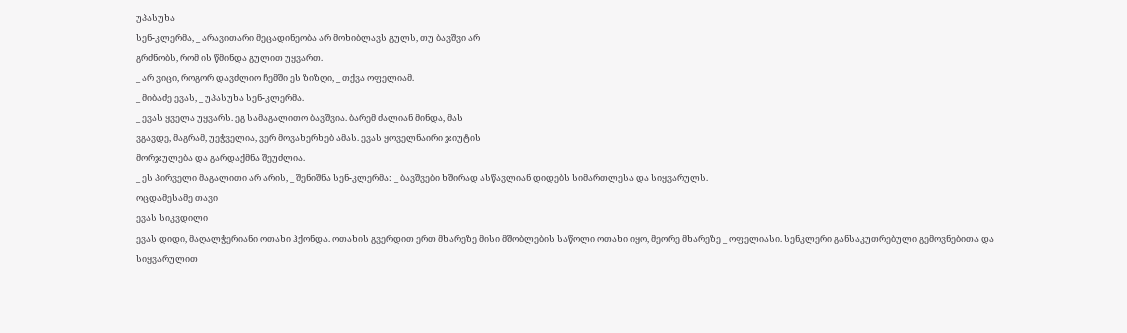უპასუხა
სენ-კლერმა, _ არავითარი მეცადინეობა არ მოხიბლავს გულს, თუ ბავშვი არ
გრძნობს, რომ ის წმინდა გულით უყვართ.
_ არ ვიცი, როგორ დავძლიო ჩემში ეს ზიზღი, _ თქვა ოფელიამ.
_ მიბაძე ევას, _ უპასუხა სენ-კლერმა.
_ ევას ყველა უყვარს. ეგ სამაგალითო ბავშვია. ბარემ ძალიან მინდა, მას
ვგავდე, მაგრამ, უეჭველია, ვერ მოვახერხებ ამას. ევას ყოველნაირი ჯიუტის
მორჯულება და გარდაქმნა შეუძლია.
_ ეს პირველი მაგალითი არ არის, _ შენიშნა სენ-კლერმა: _ ბავშვები ხშირად ასწავლიან დიდებს სიმართლესა და სიყვარულს.
ოცდამესამე თავი
ევას სიკვდილი
ევას დიდი, მაღალჭერიანი ოთახი ჰქონდა. ოთახის გვერდით ერთ მხარეზე მისი მშობლების საწოლი ოთახი იყო, მეორე მხარეზე _ ოფელიასი. სენკლერი განსაკუთრებული გემოვნებითა და სიყვარულით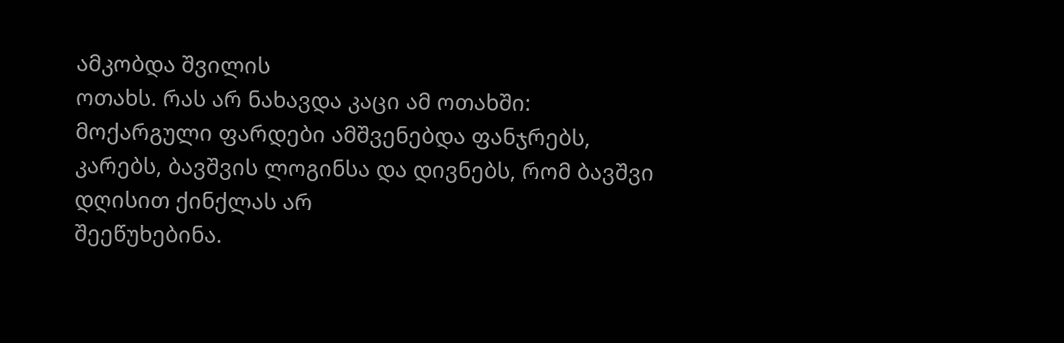ამკობდა შვილის
ოთახს. რას არ ნახავდა კაცი ამ ოთახში: მოქარგული ფარდები ამშვენებდა ფანჯრებს, კარებს, ბავშვის ლოგინსა და დივნებს, რომ ბავშვი დღისით ქინქლას არ
შეეწუხებინა.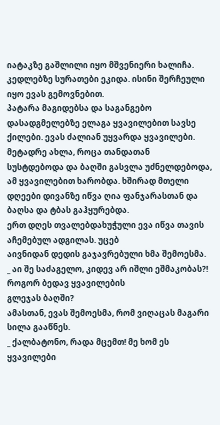იატაკზე გაშლილი იყო მშვენიერი ხალიჩა.
კედლებზე სურათები ეკიდა. ისინი შერჩეული იყო ევას გემოვნებით.
პატარა მაგიდებსა და საგანგებო დასადგმელებზე ელაგა ყვავილებით სავსე
ქილები. ევას ძალიან უყვარდა ყვავილები. მეტადრე ახლა, როცა თანდათან
სუსტდებოდა და ბაღში გასვლა უძნელდებოდა, ამ ყვავილებით ხარობდა. ხშირად მთელი დღეები დივანზე იწვა ღია ფანჯარასთან და ბაღსა და ტბას გაჰყურებდა.
ერთ დღეს თვალებდახუჭული ევა იწვა თავის აჩემებულ ადგილას. უცებ
აივნიდან დედის გაჯავრებული ხმა შემოესმა.
_ აი შე საძაგელო, კიდევ არ იშლი ეშმაკობას?! როგორ ბედავ ყვავილების
გლეჯას ბაღში?
ამასთან, ევას შემოესმა, რომ ვიღაცას მაგარი სილა გააწნეს.
_ ქალბატონო, რადა მცემთ! მე ხომ ეს ყვავილები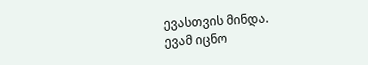ევასთვის მინდა.
ევამ იცნო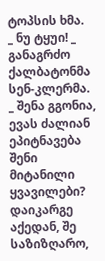ტოპსის ხმა.
_ ნუ ტყუი! _ განაგრძო ქალბატონმა სენ-კლერმა. _ შენა გგონია, ევას ძალიან ეპიტნავება შენი მიტანილი ყვავილები? დაიკარგე აქედან, შე საზიზღარო,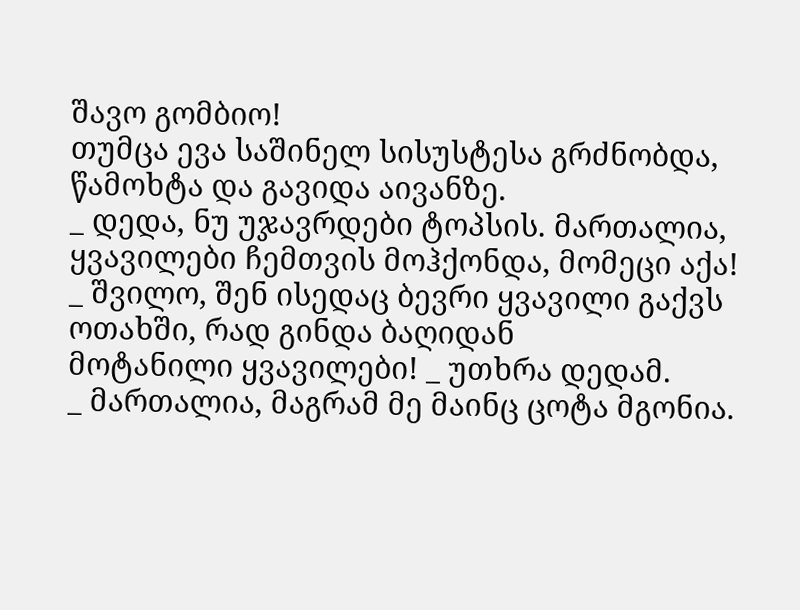შავო გომბიო!
თუმცა ევა საშინელ სისუსტესა გრძნობდა, წამოხტა და გავიდა აივანზე.
_ დედა, ნუ უჯავრდები ტოპსის. მართალია, ყვავილები ჩემთვის მოჰქონდა, მომეცი აქა!
_ შვილო, შენ ისედაც ბევრი ყვავილი გაქვს ოთახში, რად გინდა ბაღიდან
მოტანილი ყვავილები! _ უთხრა დედამ.
_ მართალია, მაგრამ მე მაინც ცოტა მგონია.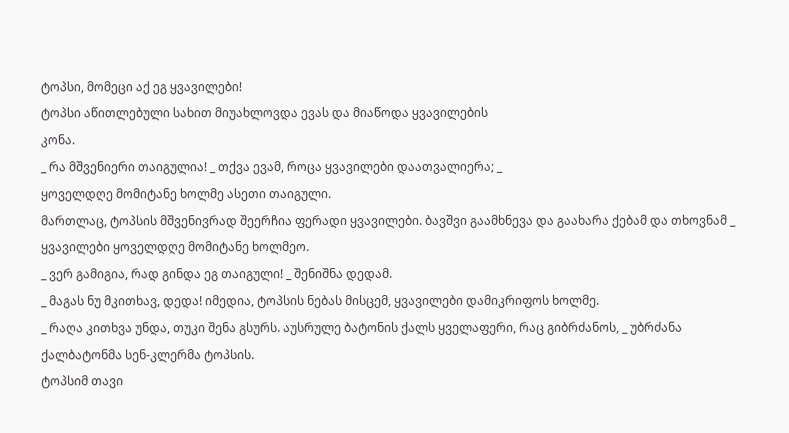ტოპსი, მომეცი აქ ეგ ყვავილები!
ტოპსი აწითლებული სახით მიუახლოვდა ევას და მიაწოდა ყვავილების
კონა.
_ რა მშვენიერი თაიგულია! _ თქვა ევამ, როცა ყვავილები დაათვალიერა; _
ყოველდღე მომიტანე ხოლმე ასეთი თაიგული.
მართლაც, ტოპსის მშვენივრად შეერჩია ფერადი ყვავილები. ბავშვი გაამხნევა და გაახარა ქებამ და თხოვნამ _ ყვავილები ყოველდღე მომიტანე ხოლმეო.
_ ვერ გამიგია, რად გინდა ეგ თაიგული! _ შენიშნა დედამ.
_ მაგას ნუ მკითხავ, დედა! იმედია, ტოპსის ნებას მისცემ, ყვავილები დამიკრიფოს ხოლმე.
_ რაღა კითხვა უნდა, თუკი შენა გსურს. აუსრულე ბატონის ქალს ყველაფერი, რაც გიბრძანოს, _ უბრძანა ქალბატონმა სენ-კლერმა ტოპსის.
ტოპსიმ თავი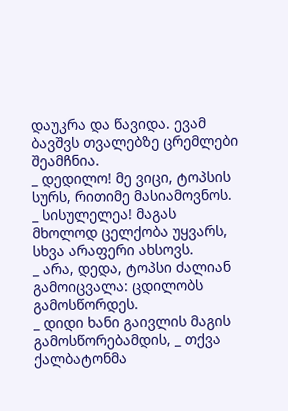დაუკრა და წავიდა. ევამ ბავშვს თვალებზე ცრემლები შეამჩნია.
_ დედილო! მე ვიცი, ტოპსის სურს, რითიმე მასიამოვნოს.
_ სისულელეა! მაგას მხოლოდ ცელქობა უყვარს, სხვა არაფერი ახსოვს.
_ არა, დედა, ტოპსი ძალიან გამოიცვალა: ცდილობს გამოსწორდეს.
_ დიდი ხანი გაივლის მაგის გამოსწორებამდის, _ თქვა ქალბატონმა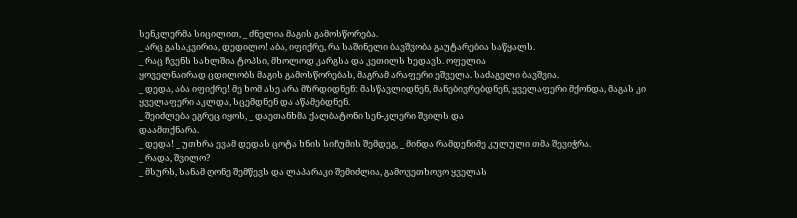სენკლერმა სიცილით, _ ძნელია მაგის გამოსწორება.
_ არც გასაკვირია, დედილო! აბა, იფიქრე, რა საშინელი ბავშვობა გაუტარებია საწყალს.
_ რაც ჩვენს სახლშია ტოპსი, მხოლოდ კარგსა და კეთილს ხედავს. ოფელია
ყოველნაირად ცდილობს მაგის გამოსწორებას, მაგრამ არაფერი ეშველა. საძაგელი ბავშვია.
_ დედა, აბა იფიქრე! მე ხომ ასე არა მზრდიდნენ: მასწავლიდნენ, მანებივრებდნენ, ყველაფერი მქონდა, მაგას კი ყველაფერი აკლდა, სცემდნენ და აწამებდნენ.
_ შეიძლება ეგრეც იყოს, _ დაეთანხმა ქალბატონი სენ-კლერი შვილს და
დაამთქნარა.
_ დედა! _ უთხრა ევამ დედას ცოტა ხნის სიჩუმის შემდეგ, _ მინდა რამდენიმე კულული თმა შევიჭრა.
_ რადა, შვილო?
_ მსურს, სანამ ღონე შემწევს და ლაპარაკი შემიძლია, გამოვეთხოვო ყველას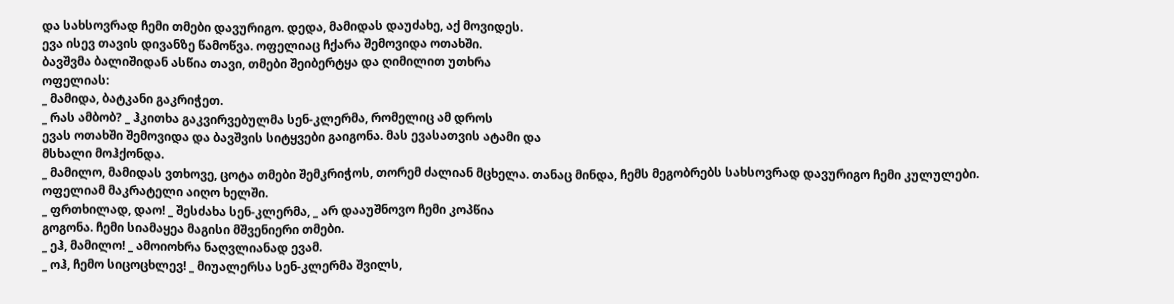და სახსოვრად ჩემი თმები დავურიგო. დედა, მამიდას დაუძახე, აქ მოვიდეს.
ევა ისევ თავის დივანზე წამოწვა. ოფელიაც ჩქარა შემოვიდა ოთახში.
ბავშვმა ბალიშიდან ასწია თავი, თმები შეიბერტყა და ღიმილით უთხრა
ოფელიას:
_ მამიდა, ბატკანი გაკრიჭეთ.
_ რას ამბობ? _ ჰკითხა გაკვირვებულმა სენ-კლერმა, რომელიც ამ დროს
ევას ოთახში შემოვიდა და ბავშვის სიტყვები გაიგონა. მას ევასათვის ატამი და
მსხალი მოჰქონდა.
_ მამილო, მამიდას ვთხოვე, ცოტა თმები შემკრიჭოს, თორემ ძალიან მცხელა. თანაც მინდა, ჩემს მეგობრებს სახსოვრად დავურიგო ჩემი კულულები.
ოფელიამ მაკრატელი აიღო ხელში.
_ ფრთხილად, დაო! _ შესძახა სენ-კლერმა, _ არ დააუშნოვო ჩემი კოპწია
გოგონა. ჩემი სიამაყეა მაგისი მშვენიერი თმები.
_ ეჰ, მამილო! _ ამოიოხრა ნაღვლიანად ევამ.
_ ოჰ, ჩემო სიცოცხლევ! _ მიუალერსა სენ-კლერმა შვილს,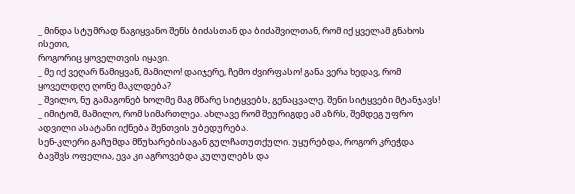_ მინდა სტუმრად წაგიყვანო შენს ბიძასთან და ბიძაშვილთან, რომ იქ ყველამ გნახოს ისეთი,
როგორიც ყოველთვის იყავი.
_ მე იქ ვეღარ წამიყვან, მამილო! დაიჯერე, ჩემო ძვირფასო! განა ვერა ხედავ, რომ ყოველდღე ღონე მაკლდება?
_ შვილო, ნუ გამაგონებ ხოლმე მაგ მწარე სიტყვებს, გენაცვალე. შენი სიტყვები მტანჯავს!
_ იმიტომ, მამილო, რომ სიმართლეა. ახლავე რომ შეურიგდე ამ აზრს, შემდეგ უფრო ადვილი ასატანი იქნება შენთვის უბედურება.
სენ-კლერი გაჩუმდა მწუხარებისაგან გულჩათუთქული. უყურებდა, როგორ კრეჭდა ბავშვს ოფელია, ევა კი აგროვებდა კულულებს და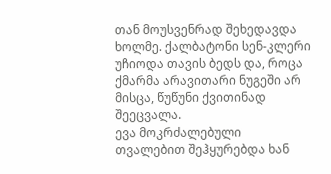თან მოუსვენრად შეხედავდა ხოლმე. ქალბატონი სენ-კლერი უჩიოდა თავის ბედს და, როცა
ქმარმა არავითარი ნუგეში არ მისცა, წუწუნი ქვითინად შეეცვალა.
ევა მოკრძალებული თვალებით შეჰყურებდა ხან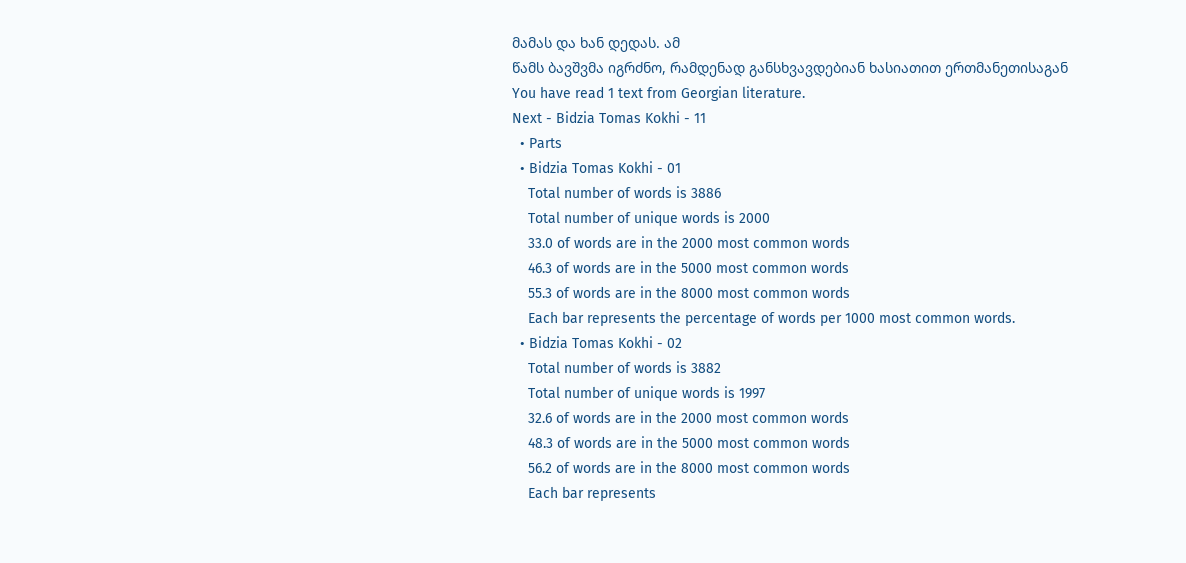მამას და ხან დედას. ამ
წამს ბავშვმა იგრძნო, რამდენად განსხვავდებიან ხასიათით ერთმანეთისაგან
You have read 1 text from Georgian literature.
Next - Bidzia Tomas Kokhi - 11
  • Parts
  • Bidzia Tomas Kokhi - 01
    Total number of words is 3886
    Total number of unique words is 2000
    33.0 of words are in the 2000 most common words
    46.3 of words are in the 5000 most common words
    55.3 of words are in the 8000 most common words
    Each bar represents the percentage of words per 1000 most common words.
  • Bidzia Tomas Kokhi - 02
    Total number of words is 3882
    Total number of unique words is 1997
    32.6 of words are in the 2000 most common words
    48.3 of words are in the 5000 most common words
    56.2 of words are in the 8000 most common words
    Each bar represents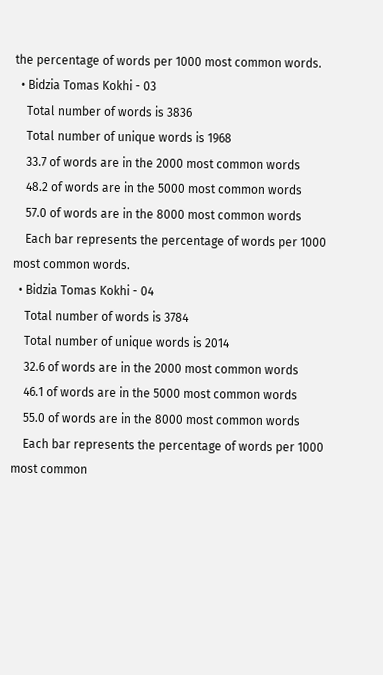the percentage of words per 1000 most common words.
  • Bidzia Tomas Kokhi - 03
    Total number of words is 3836
    Total number of unique words is 1968
    33.7 of words are in the 2000 most common words
    48.2 of words are in the 5000 most common words
    57.0 of words are in the 8000 most common words
    Each bar represents the percentage of words per 1000 most common words.
  • Bidzia Tomas Kokhi - 04
    Total number of words is 3784
    Total number of unique words is 2014
    32.6 of words are in the 2000 most common words
    46.1 of words are in the 5000 most common words
    55.0 of words are in the 8000 most common words
    Each bar represents the percentage of words per 1000 most common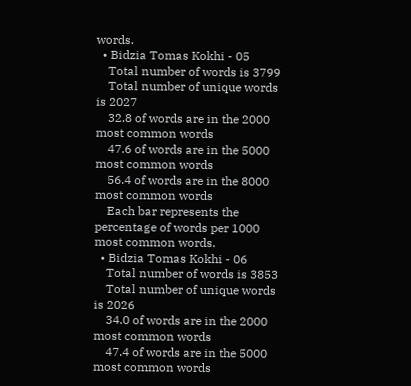words.
  • Bidzia Tomas Kokhi - 05
    Total number of words is 3799
    Total number of unique words is 2027
    32.8 of words are in the 2000 most common words
    47.6 of words are in the 5000 most common words
    56.4 of words are in the 8000 most common words
    Each bar represents the percentage of words per 1000 most common words.
  • Bidzia Tomas Kokhi - 06
    Total number of words is 3853
    Total number of unique words is 2026
    34.0 of words are in the 2000 most common words
    47.4 of words are in the 5000 most common words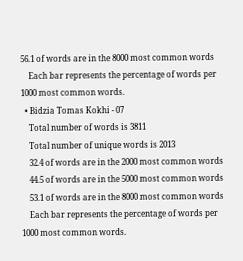56.1 of words are in the 8000 most common words
    Each bar represents the percentage of words per 1000 most common words.
  • Bidzia Tomas Kokhi - 07
    Total number of words is 3811
    Total number of unique words is 2013
    32.4 of words are in the 2000 most common words
    44.5 of words are in the 5000 most common words
    53.1 of words are in the 8000 most common words
    Each bar represents the percentage of words per 1000 most common words.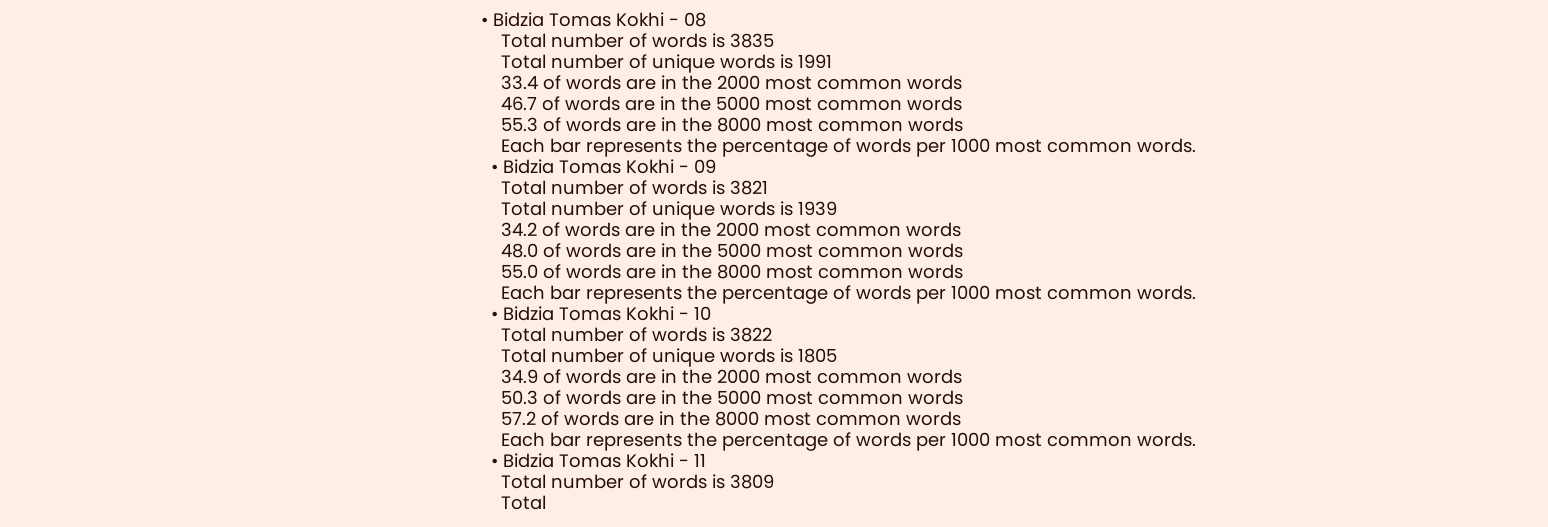• Bidzia Tomas Kokhi - 08
    Total number of words is 3835
    Total number of unique words is 1991
    33.4 of words are in the 2000 most common words
    46.7 of words are in the 5000 most common words
    55.3 of words are in the 8000 most common words
    Each bar represents the percentage of words per 1000 most common words.
  • Bidzia Tomas Kokhi - 09
    Total number of words is 3821
    Total number of unique words is 1939
    34.2 of words are in the 2000 most common words
    48.0 of words are in the 5000 most common words
    55.0 of words are in the 8000 most common words
    Each bar represents the percentage of words per 1000 most common words.
  • Bidzia Tomas Kokhi - 10
    Total number of words is 3822
    Total number of unique words is 1805
    34.9 of words are in the 2000 most common words
    50.3 of words are in the 5000 most common words
    57.2 of words are in the 8000 most common words
    Each bar represents the percentage of words per 1000 most common words.
  • Bidzia Tomas Kokhi - 11
    Total number of words is 3809
    Total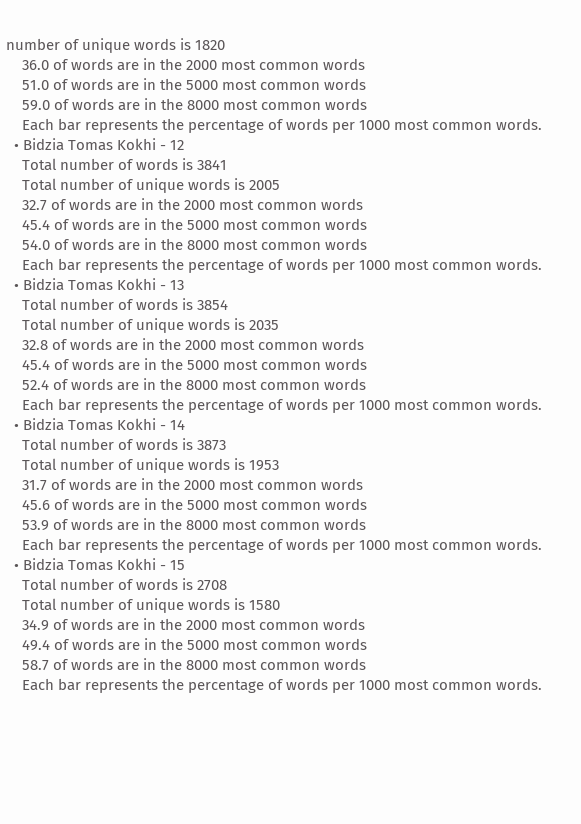number of unique words is 1820
    36.0 of words are in the 2000 most common words
    51.0 of words are in the 5000 most common words
    59.0 of words are in the 8000 most common words
    Each bar represents the percentage of words per 1000 most common words.
  • Bidzia Tomas Kokhi - 12
    Total number of words is 3841
    Total number of unique words is 2005
    32.7 of words are in the 2000 most common words
    45.4 of words are in the 5000 most common words
    54.0 of words are in the 8000 most common words
    Each bar represents the percentage of words per 1000 most common words.
  • Bidzia Tomas Kokhi - 13
    Total number of words is 3854
    Total number of unique words is 2035
    32.8 of words are in the 2000 most common words
    45.4 of words are in the 5000 most common words
    52.4 of words are in the 8000 most common words
    Each bar represents the percentage of words per 1000 most common words.
  • Bidzia Tomas Kokhi - 14
    Total number of words is 3873
    Total number of unique words is 1953
    31.7 of words are in the 2000 most common words
    45.6 of words are in the 5000 most common words
    53.9 of words are in the 8000 most common words
    Each bar represents the percentage of words per 1000 most common words.
  • Bidzia Tomas Kokhi - 15
    Total number of words is 2708
    Total number of unique words is 1580
    34.9 of words are in the 2000 most common words
    49.4 of words are in the 5000 most common words
    58.7 of words are in the 8000 most common words
    Each bar represents the percentage of words per 1000 most common words.